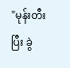"မုန်းတီးပြီး ခွဲ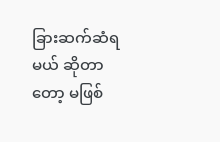ခြားဆက်ဆံရမယ် ဆိုတာတော့ မဖြစ်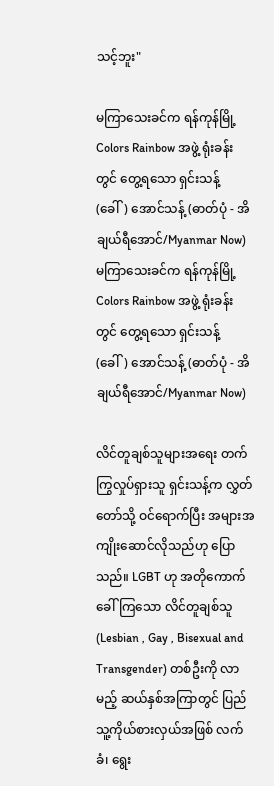သင့်ဘူး"

မကြာသေးခင်က ရန်ကုန်မြို့ Colors Rainbow အဖွဲ့ ရုံးခန်းတွင် တွေ့ရသော ရှင်းသန့် (ခေါ်) အောင်သန့် (ဓာတ်ပုံ - အိချယ်ရီအောင်/Myanmar Now)
မကြာသေးခင်က ရန်ကုန်မြို့ Colors Rainbow အဖွဲ့ ရုံးခန်းတွင် တွေ့ရသော ရှင်းသန့် (ခေါ်) အောင်သန့် (ဓာတ်ပုံ - အိချယ်ရီအောင်/Myanmar Now)

လိင်တူချစ်သူများအရေး တက်ကြွလှုပ်ရှားသူ ရှင်းသန့်က လွှတ်တော်သို့ ဝင်ရောက်ပြီး အများအကျိုးဆောင်လိုသည်ဟု ပြောသည်။ LGBT ဟု အတိုကောက် ခေါ်ကြသော လိင်တူချစ်သူ (Lesbian , Gay , Bisexual and Transgender) တစ်ဦးကို လာမည့် ဆယ်နှစ်အကြာတွင် ပြည်သူ့ကိုယ်စားလှယ်အဖြစ် လက်ခံ၊ ရွေး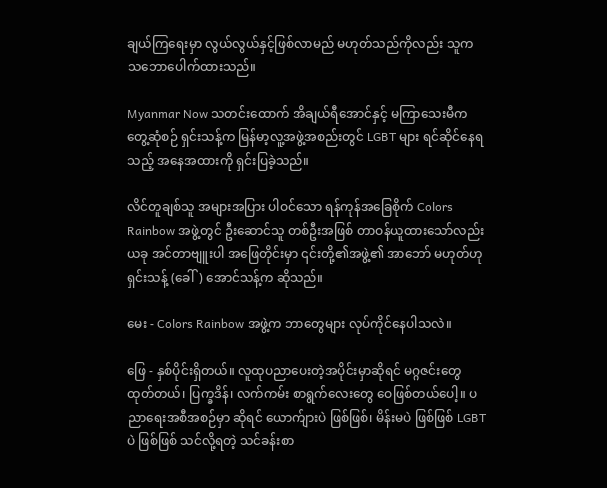ချယ်ကြရေးမှာ လွယ်လွယ်နှင့်ဖြစ်လာမည် မဟုတ်သည်ကိုလည်း သူက သဘောပေါက်ထားသည်။

Myanmar Now သတင်းထောက် အိချယ်ရီအောင်နှင့် မကြာသေးမီက တွေ့ဆုံစဉ် ရှင်းသန့်က မြန်မာ့လူ့အဖွဲ့အစည်းတွင် LGBT များ ရင်ဆိုင်နေရသည့် အနေအထားကို ရှင်းပြခဲ့သည်။

လိင်တူချစ်သူ အများအပြား ပါဝင်သော ရန်ကုန်အခြေစိုက် Colors Rainbow အဖွဲ့တွင် ဦးဆောင်သူ တစ်ဦးအဖြစ် တာဝန်ယူထားသော်လည်း ယခု အင်တာဗျူးပါ အဖြေတိုင်းမှာ ၎င်းတို့၏အဖွဲ့၏ အာဘော် မဟုတ်ဟု ရှင်းသန့် (ခေါ်) အောင်သန့်က ဆိုသည်။

မေး - Colors Rainbow အဖွဲ့က ဘာတွေများ လုပ်ကိုင်နေပါသလဲ။

ဖြေ - နှစ်ပိုင်းရှိတယ်။ လူထုပညာပေးတဲ့အပိုင်းမှာဆိုရင် မဂ္ဂဇင်းတွေ ထုတ်တယ်၊ ပြက္ခဒိန်၊ လက်ကမ်း စာရွက်လေးတွေ ဝေဖြစ်တယ်ပေါ့။ ပညာရေးအစီအစဉ်မှာ ဆိုရင် ယောက်ျားပဲ ဖြစ်ဖြစ်၊ မိန်းမပဲ ဖြစ်ဖြစ် LGBT ပဲ ဖြစ်ဖြစ် သင်လို့ရတဲ့ သင်ခန်းစာ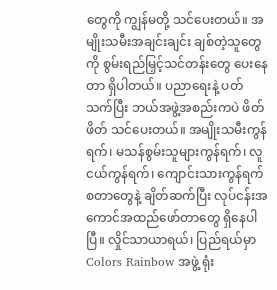တွေကို ကျွန်မတို့ သင်ပေးတယ်။ အမျိုးသမီးအချင်းချင်း ချစ်တဲ့သူတွေကို စွမ်းရည်မြှင့်သင်တန်းတွေ ပေးနေတာ ရှိပါတယ်။ ပညာရေးနဲ့ ပတ်သက်ပြီး ဘယ်အဖွဲ့အစည်းကပဲ ဖိတ်ဖိတ် သင်ပေးတယ်။ အမျိုးသမီးကွန်ရက်၊ မသန်စွမ်းသူများကွန်ရက်၊ လူငယ်ကွန်ရက်၊ ကျောင်းသားကွန်ရက် စတာတွေနဲ့ ချိတ်ဆက်ပြီး လုပ်ငန်းအကောင်အထည်ဖော်တာတွေ ရှိနေပါပြီ။ လှိုင်သာယာရယ်၊ ပြည်ရယ်မှာ Colors Rainbow အဖွဲ့ ရုံး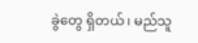ခွဲတွေ ရှိတယ်၊ မည်သူ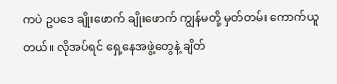ကပဲ ဥပဒေ ချိုးဖောက် ချိုးဖောက် ကျွန်မတို့ မှတ်တမ်း ကောက်ယူတယ်။ လိုအပ်ရင် ရှေ့နေအဖွဲ့တွေနဲ့ ချိတ်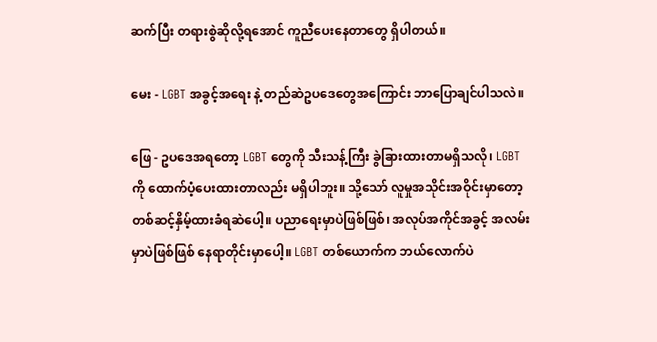ဆက်ပြီး တရားစွဲဆိုလို့ရအောင် ကူညီပေးနေတာတွေ ရှိပါတယ်။

မေး - LGBT အခွင့်အရေး နဲ့ တည်ဆဲဥပဒေတွေအကြောင်း ဘာပြောချင်ပါသလဲ။

ဖြေ - ဥပဒေအရတော့ LGBT တွေကို သီးသန့်ကြီး ခွဲခြားထားတာမရှိသလို၊ LGBT ကို ထောက်ပံ့ပေးထားတာလည်း မရှိပါဘူး။ သို့သော် လူမှုအသိုင်းအဝိုင်းမှာတော့ တစ်ဆင့်နှိမ့်ထားခံရဆဲပေါ့။ ပညာရေးမှာပဲဖြစ်ဖြစ်၊ အလုပ်အကိုင်အခွင့် အလမ်းမှာပဲဖြစ်ဖြစ် နေရာတိုင်းမှာပေါ့။ LGBT တစ်ယောက်က ဘယ်လောက်ပဲ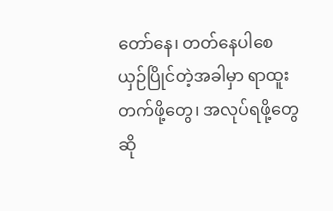တော်နေ၊ တတ်နေပါစေ ယှဉ်ပြိုင်တဲ့အခါမှာ ရာထူးတက်ဖို့တွေ၊ အလုပ်ရဖို့တွေ ဆို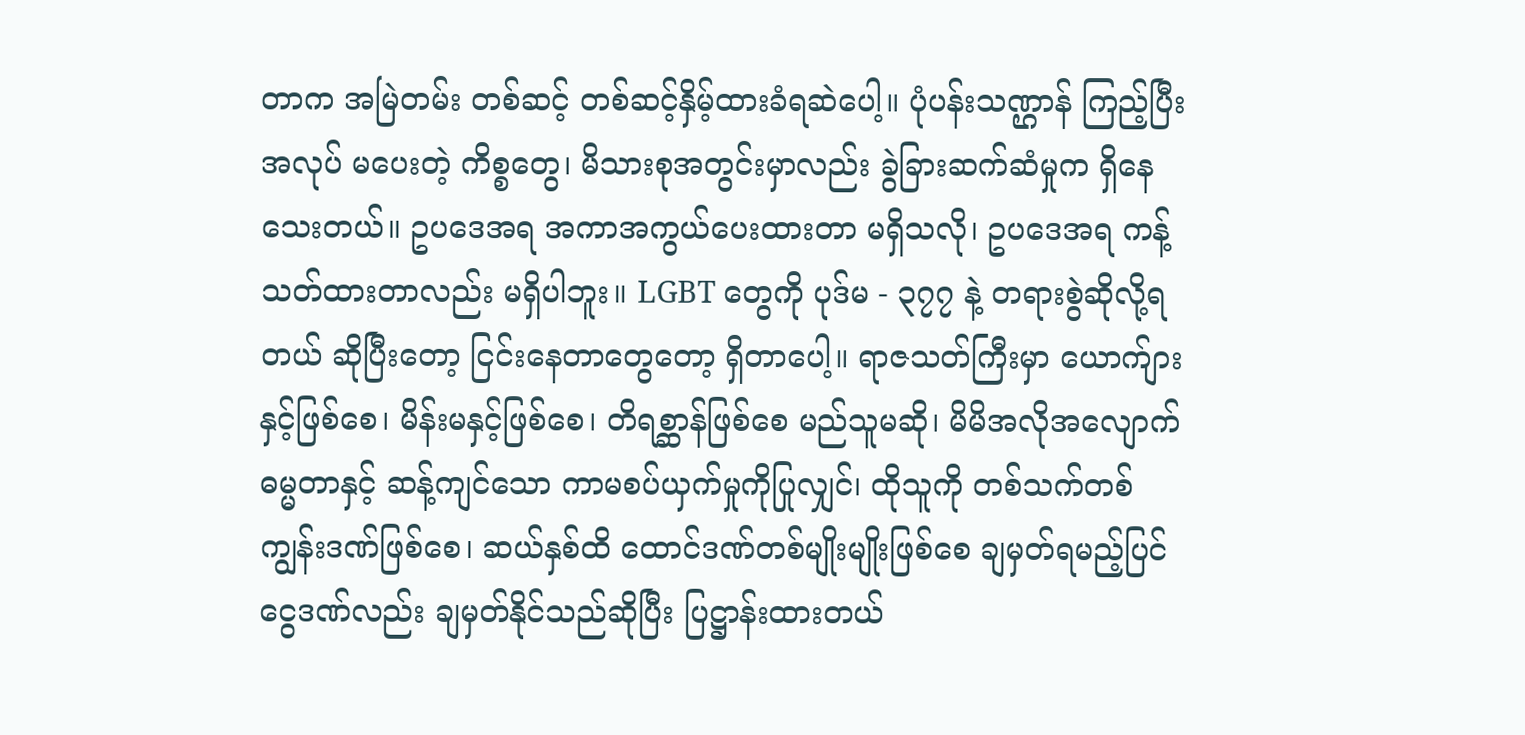တာက အမြဲတမ်း တစ်ဆင့် တစ်ဆင့်နှိမ့်ထားခံရဆဲပေါ့။ ပုံပန်းသဏ္ဌာန် ကြည့်ပြီး အလုပ် မပေးတဲ့ ကိစ္စတွေ၊ မိသားစုအတွင်းမှာလည်း ခွဲခြားဆက်ဆံမှုက ရှိနေသေးတယ်။ ဥပဒေအရ အကာအကွယ်ပေးထားတာ မရှိသလို၊ ဥပဒေအရ ကန့်သတ်ထားတာလည်း မရှိပါဘူး။ LGBT တွေကို ပုဒ်မ - ၃၇၇ နဲ့ တရားစွဲဆိုလို့ရတယ် ဆိုပြီးတော့ ငြင်းနေတာတွေတော့ ရှိတာပေါ့။ ရာဇသတ်ကြီးမှာ ယောက်ျားနှင့်ဖြစ်စေ၊ မိန်းမနှင့်ဖြစ်စေ၊ တိရစ္ဆာန်ဖြစ်စေ မည်သူမဆို၊ မိမိအလိုအလျောက် ဓမ္မတာနှင့် ဆန့်ကျင်သော ကာမစပ်ယှက်မှုကိုပြုလျှင်၊ ထိုသူကို တစ်သက်တစ်ကျွန်းဒဏ်ဖြစ်စေ၊ ဆယ်နှစ်ထိ ထောင်ဒဏ်တစ်မျိုးမျိုးဖြစ်စေ ချမှတ်ရမည့်ပြင် ငွေဒဏ်လည်း ချမှတ်နိုင်သည်ဆိုပြီး ပြဋ္ဌာန်းထားတယ်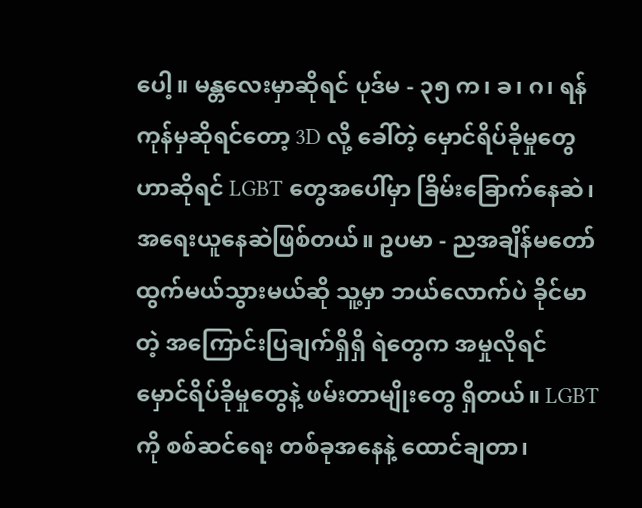ပေါ့။ မန္တလေးမှာဆိုရင် ပုဒ်မ - ၃၅ က၊ ခ၊ ဂ၊ ရန်ကုန်မှဆိုရင်တော့ 3D လို့ ခေါ်တဲ့ မှောင်ရိပ်ခိုမှုတွေဟာဆိုရင် LGBT တွေအပေါ်မှာ ခြိမ်းခြောက်နေဆဲ၊ အရေးယူနေဆဲဖြစ်တယ်။ ဥပမာ - ညအချိန်မတော် ထွက်မယ်သွားမယ်ဆို သူ့မှာ ဘယ်လောက်ပဲ ခိုင်မာတဲ့ အကြောင်းပြချက်ရှိရှိ ရဲတွေက အမှုလိုရင် မှောင်ရိပ်ခိုမှုတွေနဲ့ ဖမ်းတာမျိုးတွေ ရှိတယ်။ LGBT ကို စစ်ဆင်ရေး တစ်ခုအနေနဲ့ ထောင်ချတာ၊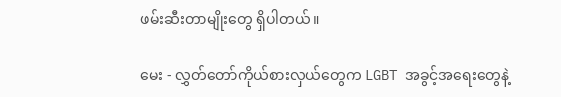ဖမ်းဆီးတာမျိုးတွေ ရှိပါတယ်။

မေး - လွှတ်တော်ကိုယ်စားလှယ်တွေက LGBT အခွင့်အရေးတွေနဲ့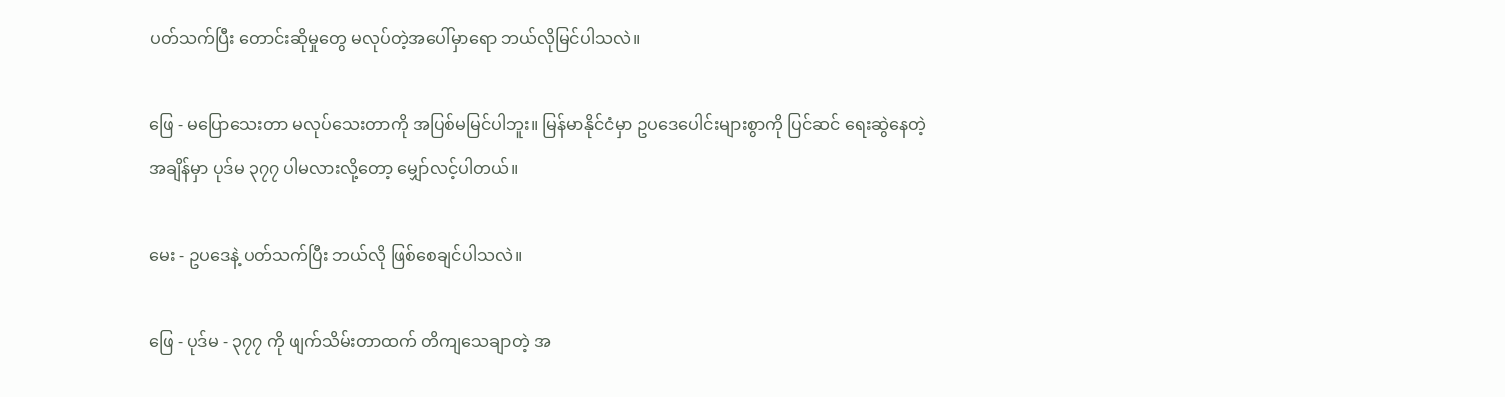ပတ်သက်ပြီး တောင်းဆိုမှုတွေ မလုပ်တဲ့အပေါ်မှာရော ဘယ်လိုမြင်ပါသလဲ။

ဖြေ - မပြောသေးတာ မလုပ်သေးတာကို အပြစ်မမြင်ပါဘူး။ မြန်မာနိုင်ငံမှာ ဥပဒေပေါင်းများစွာကို ပြင်ဆင် ရေးဆွဲနေတဲ့အချိန်မှာ ပုဒ်မ ၃၇၇ ပါမလားလို့တော့ မျှော်လင့်ပါတယ်။

မေး - ဥပဒေနဲ့ ပတ်သက်ပြီး ဘယ်လို ဖြစ်စေချင်ပါသလဲ။

ဖြေ - ပုဒ်မ - ၃၇၇ ကို ဖျက်သိမ်းတာထက် တိကျသေချာတဲ့ အ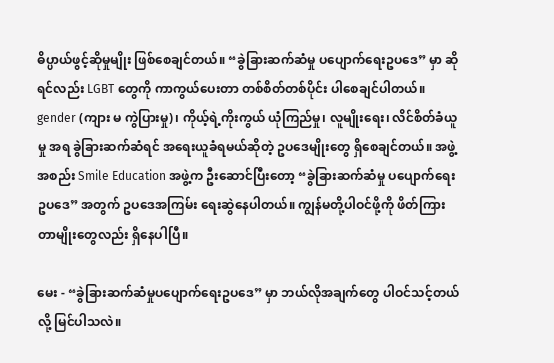ဓိပ္ပာယ်ဖွင့်ဆိုမှုမျိုး ဖြစ်စေချင်တယ်။ “ခွဲခြားဆက်ဆံမှု ပပျောက်ရေးဥပဒေ” မှာ ဆိုရင်လည်း LGBT တွေကို ကာကွယ်ပေးတာ တစ်စိတ်တစ်ပိုင်း ပါစေချင်ပါတယ်။ gender (ကျား မ ကွဲပြားမှု)၊ ကိုယ့်ရဲ့ကိုးကွယ် ယုံကြည်မှု၊ လူမျိုးရေး၊ လိင်စိတ်ခံယူမှု အရ ခွဲခြားဆက်ဆံရင် အရေးယူခံရမယ်ဆိုတဲ့ ဥပဒေမျိုးတွေ ရှိစေချင်တယ်။ အဖွဲ့အစည်း Smile Education အဖွဲ့က ဦးဆောင်ပြီးတော့ “ခွဲခြားဆက်ဆံမှု ပပျောက်ရေးဥပဒေ” အတွက် ဥပဒေအကြမ်း ရေးဆွဲနေပါတယ်။ ကျွန်မတို့ပါဝင်ဖို့ကို ဖိတ်ကြားတာမျိုးတွေလည်း ရှိနေပါပြီ။

မေး - “ခွဲခြားဆက်ဆံမှုပပျောက်ရေးဥပဒေ” မှာ ဘယ်လိုအချက်တွေ ပါဝင်သင့်တယ်လို့ မြင်ပါသလဲ။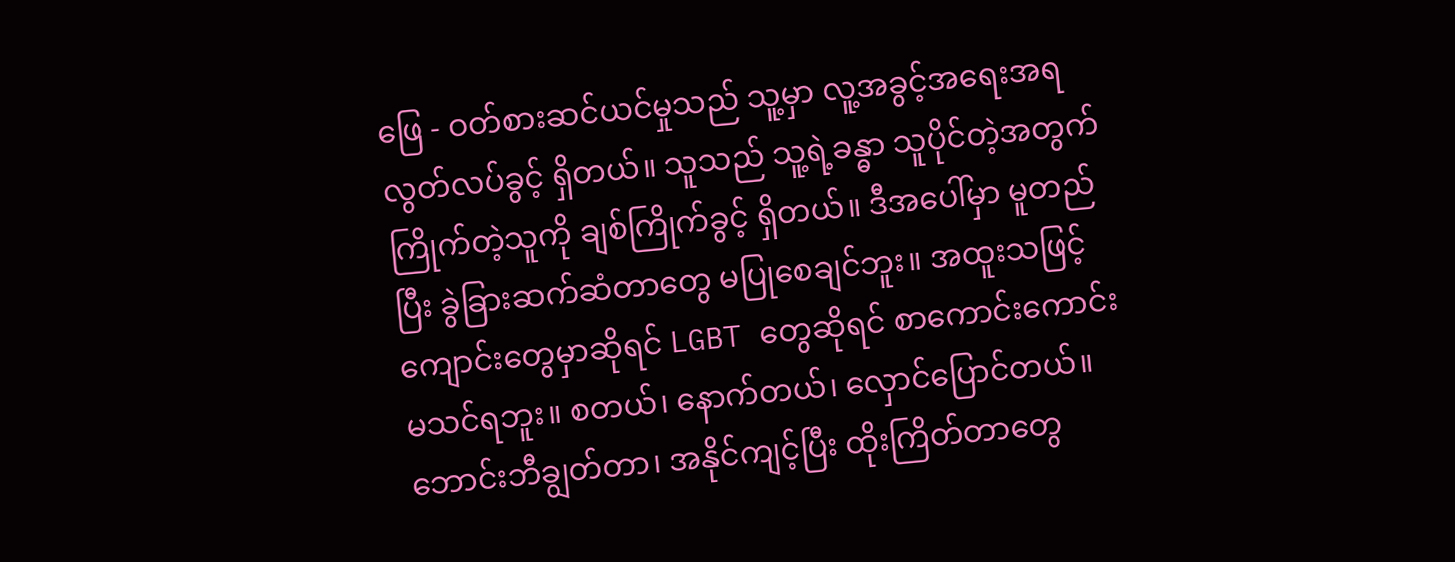ဖြေ - ဝတ်စားဆင်ယင်မှုသည် သူ့မှာ လူ့အခွင့်အရေးအရ လွတ်လပ်ခွင့် ရှိတယ်။ သူသည် သူ့ရဲ့ခန္ဓာ သူပိုင်တဲ့အတွက် ကြိုက်တဲ့သူကို ချစ်ကြိုက်ခွင့် ရှိတယ်။ ဒီအပေါ်မှာ မူတည်ပြီး ခွဲခြားဆက်ဆံတာတွေ မပြုစေချင်ဘူး။ အထူးသဖြင့် ကျောင်းတွေမှာဆိုရင် LGBT တွေဆိုရင် စာကောင်းကောင်း မသင်ရဘူး။ စတယ်၊ နောက်တယ်၊ လှောင်ပြောင်တယ်။ ဘောင်းဘီချွတ်တာ၊ အနိုင်ကျင့်ပြီး ထိုးကြိတ်တာတွေ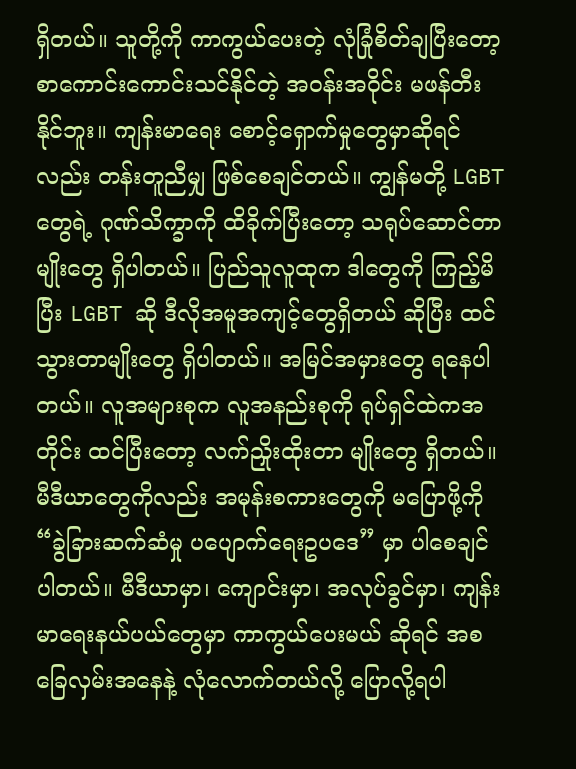ရှိတယ်။ သူတို့ကို ကာကွယ်ပေးတဲ့ လုံခြုံစိတ်ချပြီးတော့ စာကောင်းကောင်းသင်နိုင်တဲ့ အဝန်းအဝိုင်း မဖန်တီးနိုင်ဘူး။ ကျန်းမာရေး စောင့်ရှောက်မှုတွေမှာဆိုရင်လည်း တန်းတူညီမျှ ဖြစ်စေချင်တယ်။ ကျွန်မတို့ LGBT တွေရဲ့ ဂုဏ်သိက္ခာကို ထိခိုက်ပြီးတော့ သရုပ်ဆောင်တာမျိုးတွေ ရှိပါတယ်။ ပြည်သူလူထုက ဒါတွေကို ကြည့်မိပြီး LGBT ဆို ဒီလိုအမူအကျင့်တွေရှိတယ် ဆိုပြီး ထင်သွားတာမျိုးတွေ ရှိပါတယ်။ အမြင်အမှားတွေ ရနေပါတယ်။ လူအများစုက လူအနည်းစုကို ရုပ်ရှင်ထဲကအတိုင်း ထင်ပြီးတော့ လက်ညှိုးထိုးတာ မျိုးတွေ ရှိတယ်။ မီဒီယာတွေကိုလည်း အမုန်းစကားတွေကို မပြောဖို့ကို “ခွဲခြားဆက်ဆံမှု ပပျောက်ရေးဥပဒေ” မှာ ပါစေချင်ပါတယ်။ မီဒီယာမှာ၊ ကျောင်းမှာ၊ အလုပ်ခွင်မှာ၊ ကျန်းမာရေးနယ်ပယ်တွေမှာ ကာကွယ်ပေးမယ် ဆိုရင် အစခြေလှမ်းအနေနဲ့ လုံလောက်တယ်လို့ ပြောလို့ရပါ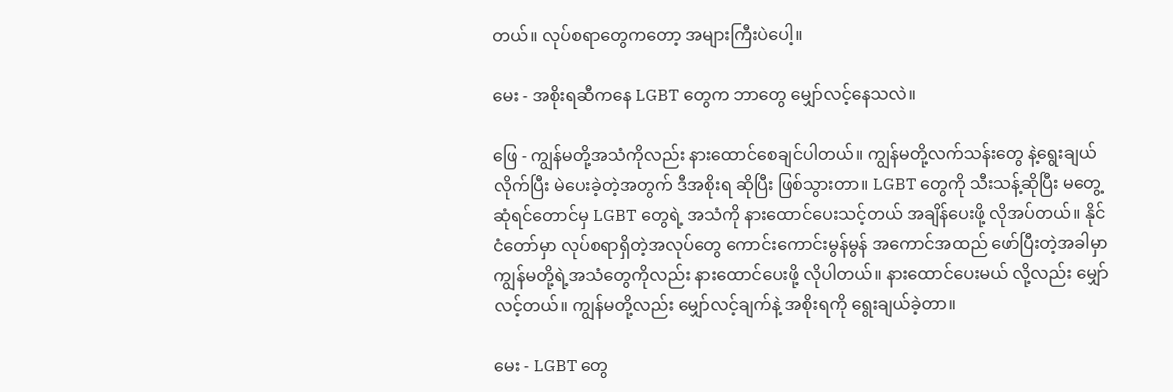တယ်။ လုပ်စရာတွေကတော့ အများကြီးပဲပေါ့။

မေး - အစိုးရဆီကနေ LGBT တွေက ဘာတွေ မျှော်လင့်နေသလဲ။

ဖြေ - ကျွန်မတို့အသံကိုလည်း နားထောင်စေချင်ပါတယ်။ ကျွန်မတို့လက်သန်းတွေ နဲ့ရွေးချယ်လိုက်ပြီး မဲပေးခဲ့တဲ့အတွက် ဒီအစိုးရ ဆိုပြီး ဖြစ်သွားတာ။ LGBT တွေကို သီးသန့်ဆိုပြီး မတွေ့ဆုံရင်တောင်မှ LGBT တွေရဲ့ အသံကို နားထောင်ပေးသင့်တယ် အချိန်ပေးဖို့ လိုအပ်တယ်။ နိုင်ငံတော်မှာ လုပ်စရာရှိတဲ့အလုပ်တွေ ကောင်းကောင်းမွန်မွန် အကောင်အထည် ဖော်ပြီးတဲ့အခါမှာ ကျွန်မတို့ရဲ့အသံတွေကိုလည်း နားထောင်ပေးဖို့ လိုပါတယ်။ နားထောင်ပေးမယ် လို့လည်း မျှော်လင့်တယ်။ ကျွန်မတို့လည်း မျှော်လင့်ချက်နဲ့ အစိုးရကို ရွေးချယ်ခဲ့တာ။

မေး - LGBT တွေ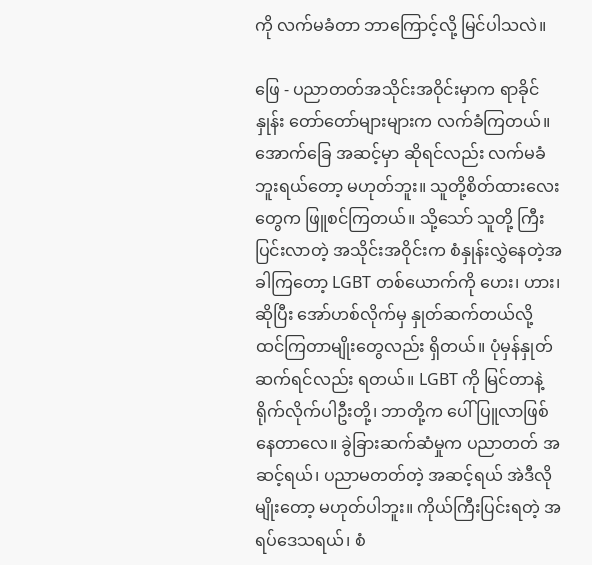ကို လက်မခံတာ ဘာကြောင့်လို့ မြင်ပါသလဲ။

ဖြေ - ပညာတတ်အသိုင်းအဝိုင်းမှာက ရာခိုင်နှုန်း တော်တော်များများက လက်ခံကြတယ်။ အောက်ခြေ အဆင့်မှာ ဆိုရင်လည်း လက်မခံဘူးရယ်တော့ မဟုတ်ဘူး။ သူတို့စိတ်ထားလေးတွေက ဖြူစင်ကြတယ်။ သို့သော် သူတို့ ကြီးပြင်းလာတဲ့ အသိုင်းအဝိုင်းက စံနှုန်းလွှဲနေတဲ့အခါကြတော့ LGBT တစ်ယောက်ကို ဟေး၊ ဟား၊ ဆိုပြီး အော်ဟစ်လိုက်မှ နှုတ်ဆက်တယ်လို့ ထင်ကြတာမျိုးတွေလည်း ရှိတယ်။ ပုံမှန်နှုတ်ဆက်ရင်လည်း ရတယ်။ LGBT ကို မြင်တာနဲ့ ရိုက်လိုက်ပါဦးတို့၊ ဘာတို့က ပေါ်ပြူလာဖြစ်နေတာလေ။ ခွဲခြားဆက်ဆံမှုက ပညာတတ် အဆင့်ရယ်၊ ပညာမတတ်တဲ့ အဆင့်ရယ် အဲဒီလိုမျိုးတော့ မဟုတ်ပါဘူး။ ကိုယ်ကြီးပြင်းရတဲ့ အရပ်ဒေသရယ်၊ စံ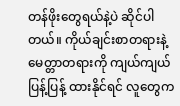တန်ဖိုးတွေရယ်နဲ့ပဲ ဆိုင်ပါတယ်။ ကိုယ်ချင်းစာတရားနဲ့ မေတ္တာတရားကို ကျယ်ကျယ်ပြန့်ပြန့် ထားနိုင်ရင် လူတွေက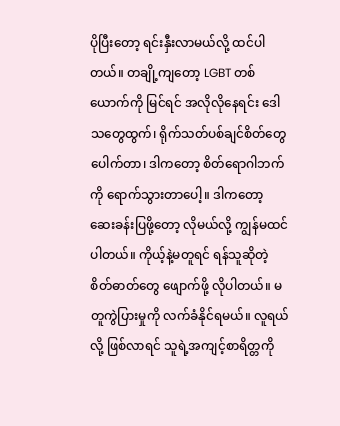ပိုပြီးတော့ ရင်းနှီးလာမယ်လို့ ထင်ပါတယ်။ တချို့ကျတော့ LGBT တစ်ယောက်ကို မြင်ရင် အလိုလိုနေရင်း ဒေါသတွေထွက်၊ ရိုက်သတ်ပစ်ချင်စိတ်တွေ ပေါက်တာ၊ ဒါကတော့ စိတ်ရောဂါဘက်ကို ရောက်သွားတာပေါ့။ ဒါကတော့ ဆေးခန်းပြဖို့တော့ လိုမယ်လို့ ကျွန်မထင်ပါတယ်။ ကိုယ့်နဲ့မတူရင် ရန်သူဆိုတဲ့ စိတ်ဓာတ်တွေ ဖျောက်ဖို့ လိုပါတယ်။ မတူကွဲပြားမှုကို လက်ခံနိုင်ရမယ်။ လူရယ်လို့ ဖြစ်လာရင် သူရဲ့အကျင့်စာရိတ္တကို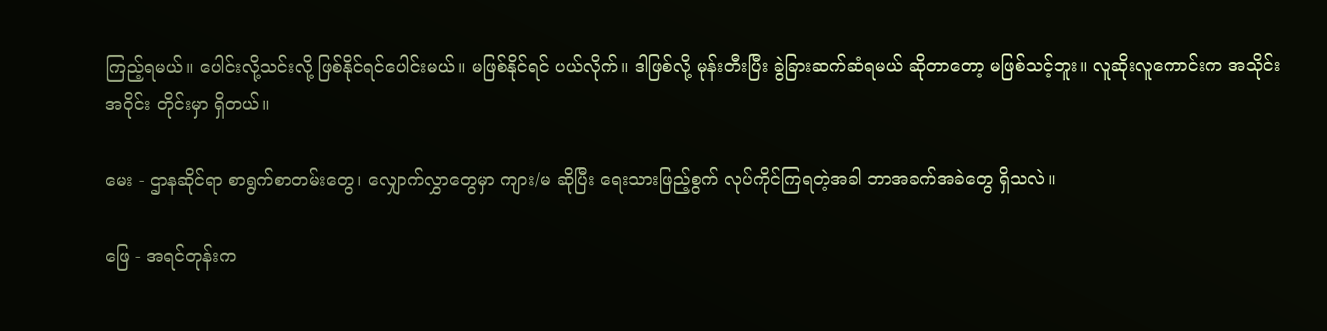ကြည့်ရမယ်။ ပေါင်းလို့သင်းလို့ ဖြစ်နိုင်ရင်ပေါင်းမယ်။ မဖြစ်နိုင်ရင် ပယ်လိုက်။ ဒါဖြစ်လို့ မုန်းတီးပြီး ခွဲခြားဆက်ဆံရမယ် ဆိုတာတော့ မဖြစ်သင့်ဘူး။ လူဆိုးလူကောင်းက အသိုင်းအဝိုင်း တိုင်းမှာ ရှိတယ်။

မေး - ဌာနဆိုင်ရာ စာရွက်စာတမ်းတွေ၊ လျှောက်လွှာတွေမှာ ကျား/မ ဆိုပြီး ရေးသားဖြည့်စွက် လုပ်ကိုင်ကြရတဲ့အခါ ဘာအခက်အခဲတွေ ရှိသလဲ။

ဖြေ - အရင်တုန်းက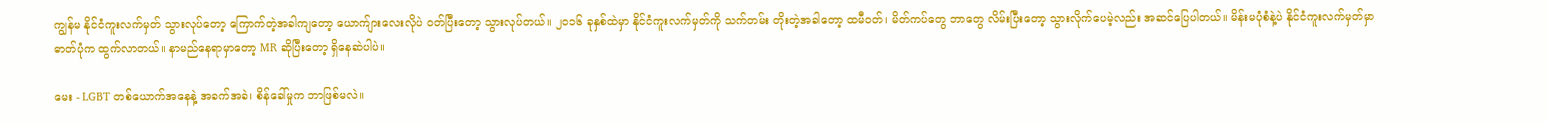ကျွန်မ နိုင်ငံကူးလက်မှတ် သွားလုပ်တော့ ကြောက်တဲ့အခါကျတော့ ယောက်ျားလေးလိုပဲ ဝတ်ပြီးတော့ သွားလုပ်တယ်။ ၂ဝ၁၆ ခုနှစ်ထဲမှာ နိုင်ငံကူးလက်မှတ်ကို သက်တမ်း တိုးတဲ့အခါတော့ ထမီဝတ်၊ မိတ်ကပ်တွေ ဘာတွေ လိမ်းပြီးတော့ သွားလိုက်ပေမဲ့လည်း အဆင်ပြေပါတယ်။ မိန်းမပုံစံနဲ့ပဲ နိုင်ငံကူးလက်မှတ်မှာ ဓာတ်ပုံက ထွက်လာတယ်။ နာမည်နေရာမှာတော့ MR ဆိုပြီးတော့ ရှိနေဆဲပါပဲ။

မေး - LGBT တစ်ယောက်အနေနဲ့ အခက်အခဲ၊ စိန်ခေါ်မှုက ဘာဖြစ်မလဲ။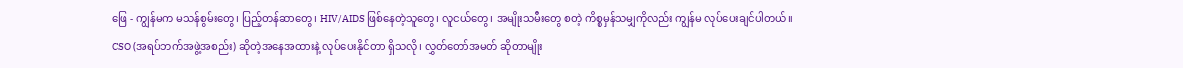ဖြေ - ကျွန်မက မသန်စွမ်းတွေ၊ ပြည့်တန်ဆာတွေ၊ HIV/AIDS ဖြစ်နေတဲ့သူတွေ၊ လူငယ်တွေ၊ အမျိုးသမီးတွေ စတဲ့ ကိစ္စမှန်သမျှကိုလည်း ကျွန်မ လုပ်ပေးချင်ပါတယ်။ CSO (အရပ်ဘက်အဖွဲ့အစည်း) ဆိုတဲ့အနေအထားနဲ့ လုပ်ပေးနိုင်တာ ရှိသလို၊ လွှတ်တော်အမတ် ဆိုတာမျိုး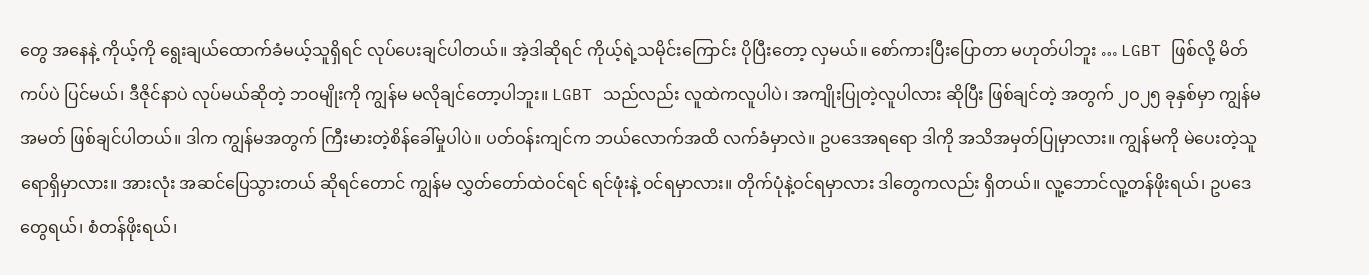တွေ အနေနဲ့ ကိုယ့်ကို ရွေးချယ်ထောက်ခံမယ့်သူရှိရင် လုပ်ပေးချင်ပါတယ်။ အဲ့ဒါဆိုရင် ကိုယ့်ရဲ့သမိုင်းကြောင်း ပိုပြီးတော့ လှမယ်။ စော်ကားပြီးပြောတာ မဟုတ်ပါဘူး … LGBT ဖြစ်လို့ မိတ်ကပ်ပဲ ပြင်မယ်၊ ဒီဇိုင်နာပဲ လုပ်မယ်ဆိုတဲ့ ဘဝမျိုးကို ကျွန်မ မလိုချင်တော့ပါဘူး။ LGBT သည်လည်း လူထဲကလူပါပဲ၊ အကျိုးပြုတဲ့လူပါလား ဆိုပြီး ဖြစ်ချင်တဲ့ အတွက် ၂ဝ၂၅ ခုနှစ်မှာ ကျွန်မအမတ် ဖြစ်ချင်ပါတယ်။ ဒါက ကျွန်မအတွက် ကြီးမားတဲ့စိန်ခေါ်မှုပါပဲ။ ပတ်ဝန်းကျင်က ဘယ်လောက်အထိ လက်ခံမှာလဲ။ ဥပဒေအရရော ဒါကို အသိအမှတ်ပြုမှာလား။ ကျွန်မကို မဲပေးတဲ့သူရောရှိမှာလား။ အားလုံး အဆင်ပြေသွားတယ် ဆိုရင်တောင် ကျွန်မ လွှတ်တော်ထဲဝင်ရင် ရင်ဖုံးနဲ့ ဝင်ရမှာလား။ တိုက်ပုံနဲ့ဝင်ရမှာလား ဒါတွေကလည်း ရှိတယ်။ လူ့ဘောင်လူ့တန်ဖိုးရယ်၊ ဥပဒေတွေရယ်၊ စံတန်ဖိုးရယ်၊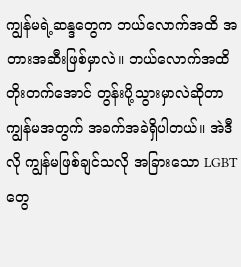ကျွန်မရဲ့ဆန္ဒတွေက ဘယ်လောက်အထိ အတားအဆီးဖြစ်မှာလဲ။ ဘယ်လောက်အထိ တိုးတက်အောင် တွန်းပို့သွားမှာလဲဆိုတာ ကျွန်မအတွက် အခက်အခဲရှိပါတယ်။ အဲဒီလို ကျွန်မဖြစ်ချင်သလို အခြားသော LGBT တွေ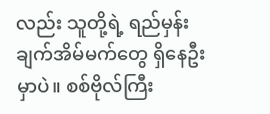လည်း သူတို့ရဲ့ ရည်မှန်းချက်အိမ်မက်တွေ ရှိနေဦးမှာပဲ။ စစ်ဗိုလ်ကြီး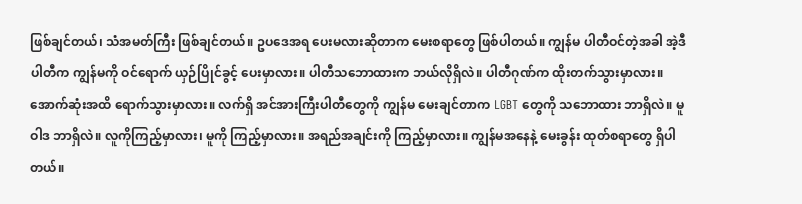ဖြစ်ချင်တယ်၊ သံအမတ်ကြီး ဖြစ်ချင်တယ်။ ဥပဒေအရ ပေးမလားဆိုတာက မေးစရာတွေ ဖြစ်ပါတယ်။ ကျွန်မ ပါတီဝင်တဲ့အခါ အဲ့ဒီပါတီက ကျွန်မကို ဝင်ရောက် ယှဉ်ပြိုင်ခွင့် ပေးမှာလား။ ပါတီသဘောထားက ဘယ်လိုရှိလဲ။ ပါတီဂုဏ်က ထိုးတက်သွားမှာလား။ အောက်ဆုံးအထိ ရောက်သွားမှာလား။ လက်ရှိ အင်အားကြီးပါတီတွေကို ကျွန်မ မေးချင်တာက LGBT တွေကို သဘောထား ဘာရှိလဲ။ မူဝါဒ ဘာရှိလဲ။ လူကိုကြည့်မှာလား၊ မူကို ကြည့်မှာလား။ အရည်အချင်းကို ကြည့်မှာလား။ ကျွန်မအနေနဲ့ မေးခွန်း ထုတ်စရာတွေ ရှိပါတယ်။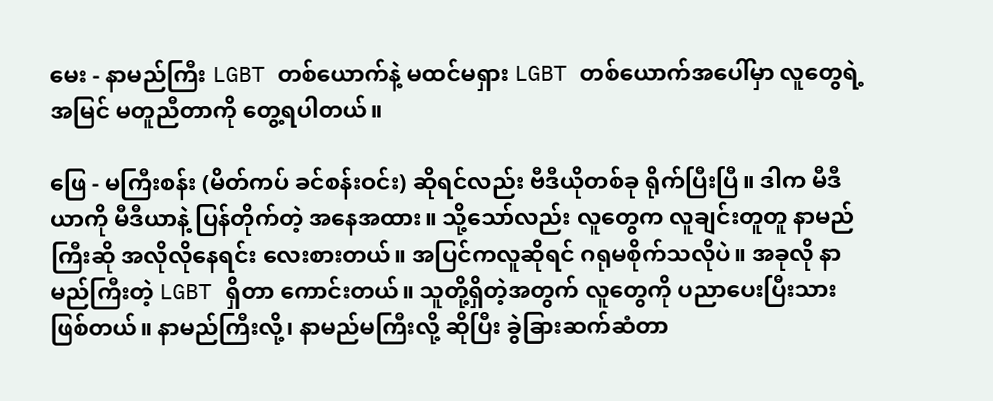မေး - နာမည်ကြီး LGBT တစ်ယောက်နဲ့ မထင်မရှား LGBT တစ်ယောက်အပေါ်မှာ လူတွေရဲ့ အမြင် မတူညီတာကို တွေ့ရပါတယ်။

ဖြေ - မကြီးစန်း (မိတ်ကပ် ခင်စန်းဝင်း) ဆိုရင်လည်း ဗီဒီယိုတစ်ခု ရိုက်ပြီးပြီ။ ဒါက မီဒီယာကို မီဒီယာနဲ့ ပြန်တိုက်တဲ့ အနေအထား။ သို့သော်လည်း လူတွေက လူချင်းတူတူ နာမည်ကြီးဆို အလိုလိုနေရင်း လေးစားတယ်။ အပြင်ကလူဆိုရင် ဂရုမစိုက်သလိုပဲ။ အခုလို နာမည်ကြီးတဲ့ LGBT ရှိတာ ကောင်းတယ်။ သူတို့ရှိတဲ့အတွက် လူတွေကို ပညာပေးပြီးသား ဖြစ်တယ်။ နာမည်ကြီးလို့၊ နာမည်မကြီးလို့ ဆိုပြီး ခွဲခြားဆက်ဆံတာ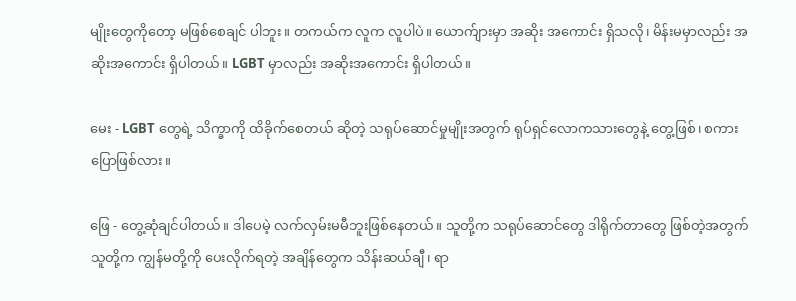မျိုးတွေကိုတော့ မဖြစ်စေချင် ပါဘူး။ တကယ်က လူက လူပါပဲ။ ယောက်ျားမှာ အဆိုး အကောင်း ရှိသလို၊ မိန်းမမှာလည်း အဆိုးအကောင်း ရှိပါတယ်။ LGBT မှာလည်း အဆိုးအကောင်း ရှိပါတယ်။

မေး - LGBT တွေရဲ့ သိက္ခာကို ထိခိုက်စေတယ် ဆိုတဲ့ သရုပ်ဆောင်မှုမျိုးအတွက် ရုပ်ရှင်လောကသားတွေနဲ့ တွေ့ဖြစ်၊ စကားပြောဖြစ်လား။

ဖြေ - တွေ့ဆုံချင်ပါတယ်။ ဒါပေမဲ့ လက်လှမ်းမမီဘူးဖြစ်နေတယ်။ သူတို့က သရုပ်ဆောင်တွေ ဒါရိုက်တာတွေ ဖြစ်တဲ့အတွက် သူတို့က ကျွန်မတို့ကို ပေးလိုက်ရတဲ့ အချိန်တွေက သိန်းဆယ်ချီ၊ ရာ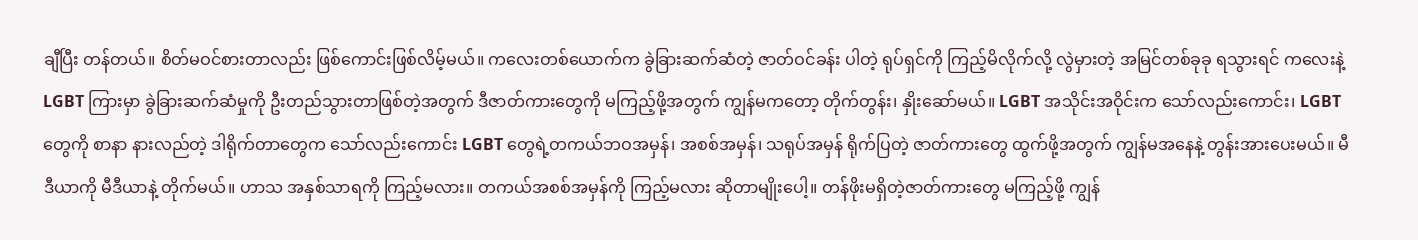ချီပြီး တန်တယ်။ စိတ်မဝင်စားတာလည်း ဖြစ်ကောင်းဖြစ်လိမ့်မယ်။ ကလေးတစ်ယောက်က ခွဲခြားဆက်ဆံတဲ့ ဇာတ်ဝင်ခန်း ပါတဲ့ ရုပ်ရှင်ကို ကြည့်မိလိုက်လို့ လွဲမှားတဲ့ အမြင်တစ်ခုခု ရသွားရင် ကလေးနဲ့ LGBT ကြားမှာ ခွဲခြားဆက်ဆံမှုကို ဦးတည်သွားတာဖြစ်တဲ့အတွက် ဒီဇာတ်ကားတွေကို မကြည့်ဖို့အတွက် ကျွန်မကတော့ တိုက်တွန်း၊ နှိုးဆော်မယ်။ LGBT အသိုင်းအဝိုင်းက သော်လည်းကောင်း၊ LGBT တွေကို စာနာ နားလည်တဲ့ ဒါရိုက်တာတွေက သော်လည်းကောင်း LGBT တွေရဲ့တကယ်ဘဝအမှန်၊ အစစ်အမှန်၊ သရုပ်အမှန် ရိုက်ပြတဲ့ ဇာတ်ကားတွေ ထွက်ဖို့အတွက် ကျွန်မအနေနဲ့ တွန်းအားပေးမယ်။ မီဒီယာကို မီဒီယာနဲ့ တိုက်မယ်။ ဟာသ အနှစ်သာရကို ကြည့်မလား။ တကယ်အစစ်အမှန်ကို ကြည့်မလား ဆိုတာမျိုးပေါ့။ တန်ဖိုးမရှိတဲ့ဇာတ်ကားတွေ မကြည့်ဖို့ ကျွန်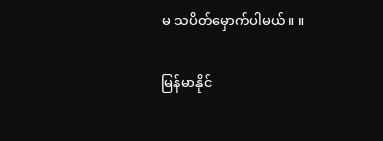မ သပိတ်မှောက်ပါမယ်။ ။

မြန်မာနိုင်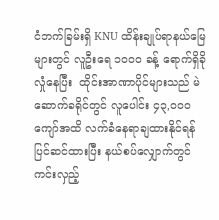ငံဘက်ခြမ်းရှိ KNU ထိန်းချုပ်ရာနယ်မြေများတွင် လူဦးရေ ၁၀၀၀ ခန့် ရောက်ရှိခိုလှုံနေပြီး  ထိုင်းအာဏာပိုင်များသည် မဲဆောက်ခရိုင်တွင် လူပေါင်း ၄၃,၀၀၀ ကျော်အထိ လက်ခံနေရာချထားနိုင်ရန် ပြင်ဆင်ထားပြီး နယ်စပ်လျှောက်တွင် ကင်းလှည့်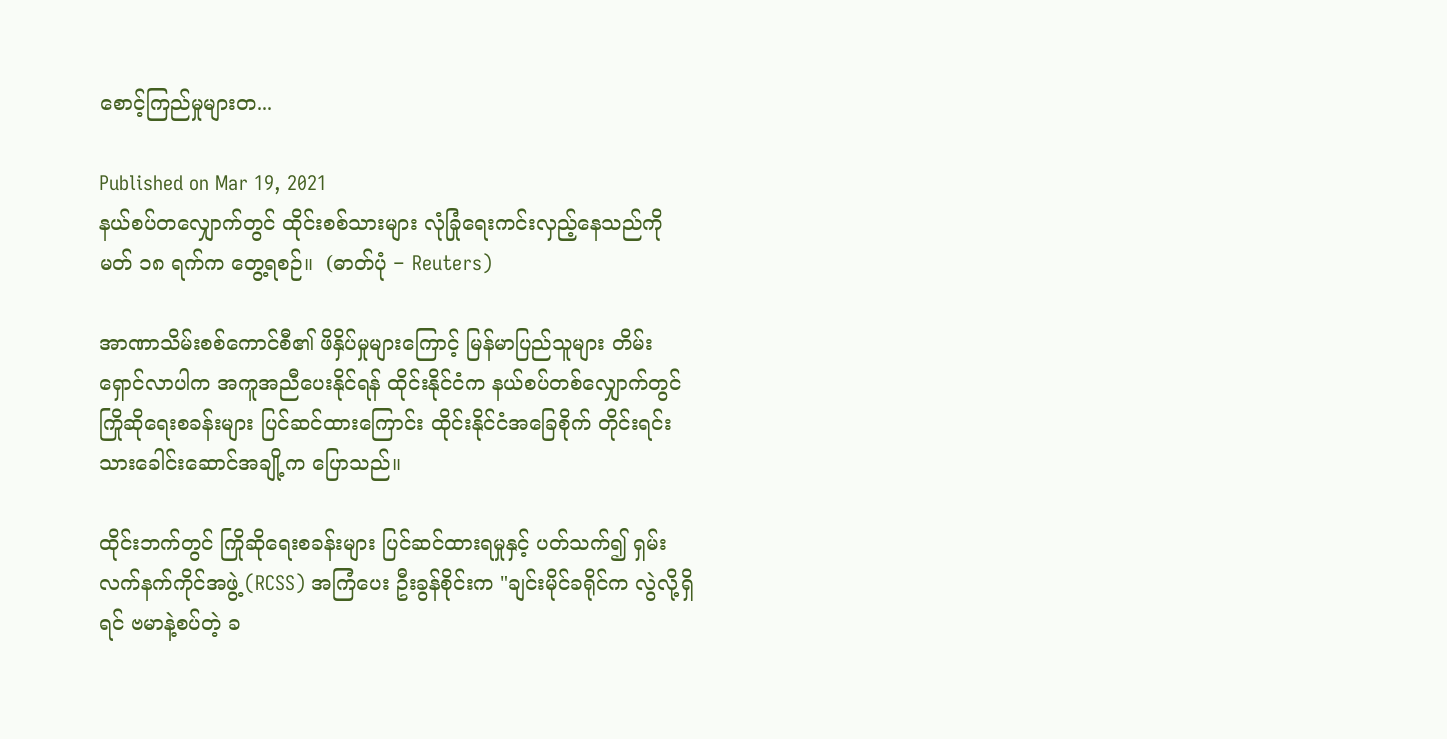စောင့်ကြည်မှုများတ...

Published on Mar 19, 2021
နယ်စပ်တလျှောက်တွင် ထိုင်းစစ်သားများ လုံခြုံရေးကင်းလှည့်နေသည်ကို မတ် ၁၈ ရက်က တွေ့ရစဉ်။  (ဓာတ်ပုံ − Reuters)

အာဏာသိမ်းစစ်ကောင်စီ၏ ဖိနှိပ်မှုများကြောင့် မြန်မာပြည်သူများ တိမ်းရှောင်လာပါက အကူအညီပေးနိုင်ရန် ထိုင်းနိုင်ငံက နယ်စပ်တစ်လျှောက်တွင် ကြိုဆိုရေးစခန်းများ ပြင်ဆင်ထားကြောင်း ထိုင်းနိုင်ငံအခြေစိုက် တိုင်းရင်းသားခေါင်းဆောင်အချို့က ပြောသည်။

ထိုင်းဘက်တွင် ကြိုဆိုရေးစခန်းများ ပြင်ဆင်ထားရမှုနှင့် ပတ်သက်၍ ရှမ်းလက်နက်ကိုင်အဖွဲ့ (RCSS) အကြံပေး ဦးခွန်စိုင်းက "ချင်းမိုင်ခရိုင်က လွဲလို့ရှိရင် ဗမာနဲ့စပ်တဲ့ ခ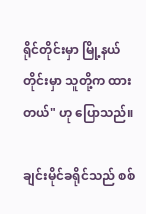ရိုင်တိုင်းမှာ မြို့နယ်တိုင်းမှာ သူတို့က ထားတယ်" ဟု ပြောသည်။

ချင်းမိုင်ခရိုင်သည် စစ်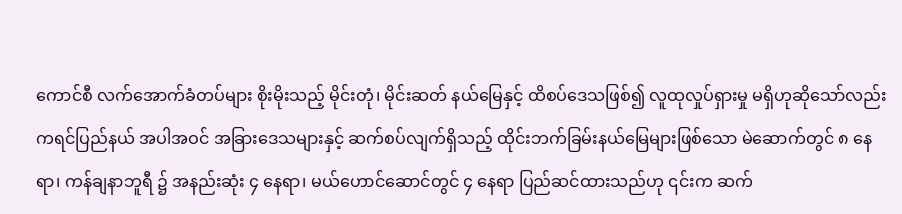ကောင်စီ လက်အောက်ခံတပ်များ စိုးမိုးသည့် မိုင်းတုံ၊ မိုင်းဆတ် နယ်မြေနှင့် ထိစပ်ဒေသဖြစ်၍ လူထုလှုပ်ရှားမှု မရှိဟုဆိုသော်လည်း ကရင်ပြည်နယ် အပါအဝင် အခြားဒေသများနှင့် ဆက်စပ်လျက်ရှိသည့် ထိုင်းဘက်ခြမ်းနယ်မြေများဖြစ်သော မဲ‌ဆောက်တွင် ၈ နေရာ၊ ကန်ချနာဘူရီ ၌ အနည်းဆုံး ၄ နေရာ၊ မယ်ဟောင်ဆောင်တွင် ၄ နေရာ ပြည်ဆင်ထားသည်ဟု ၎င်းက ဆက်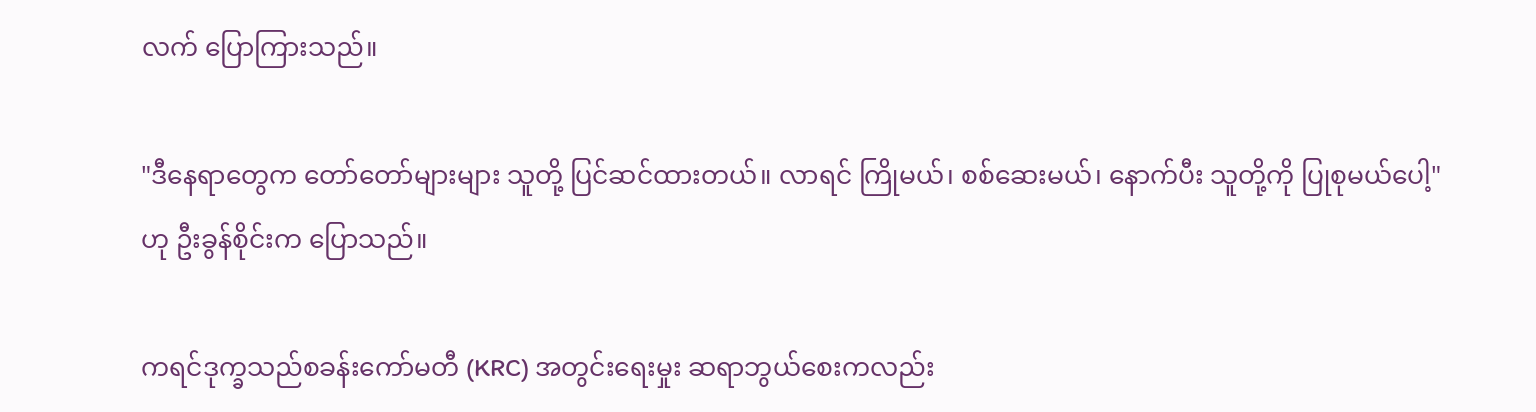လက် ပြောကြားသည်။

"ဒီနေရာတွေက တော်တော်များများ သူတို့ ပြင်ဆင်ထားတယ်။ လာရင် ကြိုမယ်၊ စစ်ဆေးမယ်၊ နောက်ပီး သူတို့ကို ပြုစုမယ်ပေါ့" ဟု ဦးခွန်စိုင်းက ပြောသည်။

ကရင်ဒုက္ခသည်စခန်းကော်မတီ (KRC) အတွင်းရေးမှုး ဆရာဘွယ်စေးကလည်း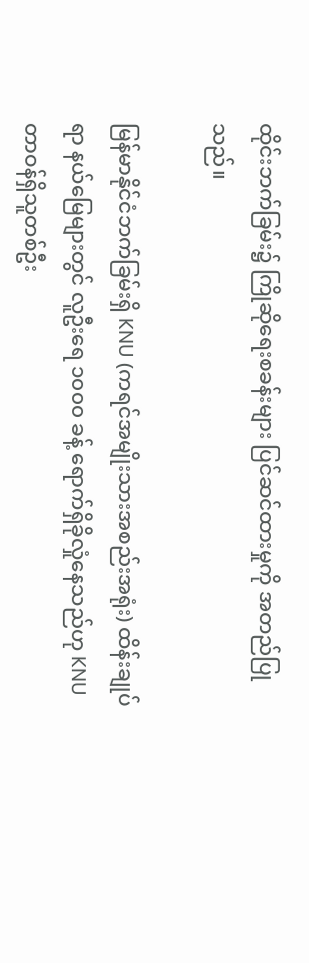ထိုင်းဘက်ခြမ်း၌ ကြိုဆိုရေးစခန်းများ ပြင်ဆင်ထားမှုကို အတည်ပြုသည်။

မြန်မာနိုင်ငံဘက်ခြမ်းရှိ KNU (ကရင်အမျိုးသားအစည်းအရုံး) ထိန်းချုပ်ရာ နယ်မြေများတွင် လူဦးရေ ၁၀၀၀ ခန့် ရောက်ရှိခိုလှုံနေသည်ဟု KNU တာဝန်ရှိသူတစ်ဦး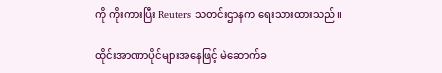ကို ကိုးကားပြီး Reuters သတင်းဌာနက ရေးသားထားသည်။

ထိုင်းအာဏာပိုင်များအနေဖြင့် မဲဆောက်ခ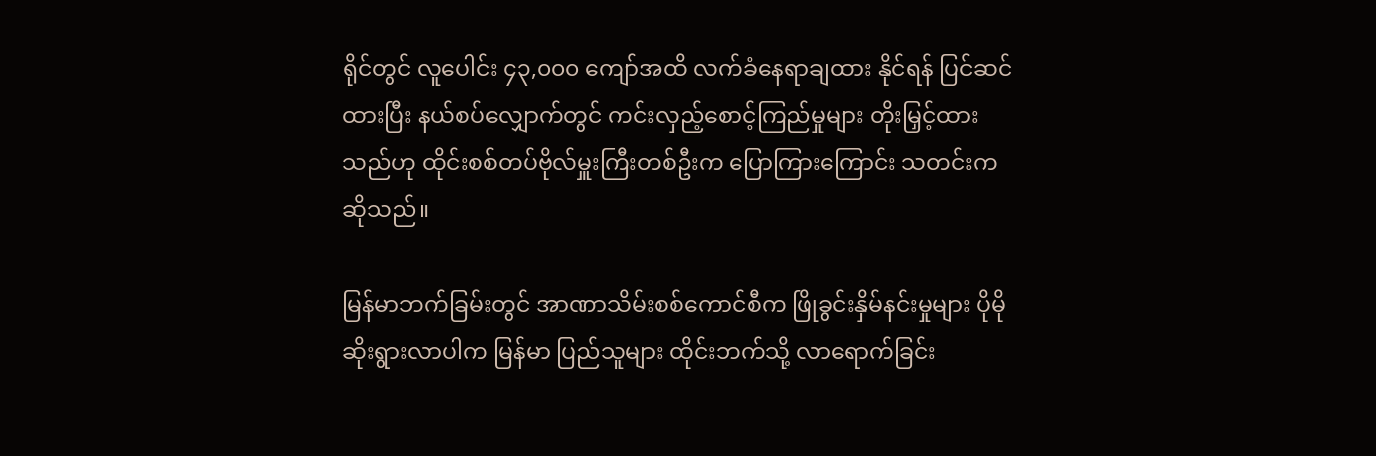ရိုင်တွင် လူပေါင်း ၄၃,၀၀၀ ကျော်အထိ လက်ခံနေရာချထား နိုင်ရန် ပြင်ဆင်ထားပြီး နယ်စပ်လျှောက်တွင် ကင်းလှည့်စောင့်ကြည်မှုများ တိုးမြှင့်ထားသည်ဟု ထိုင်းစစ်တပ်ဗိုလ်မှူးကြီးတစ်ဦးက ပြောကြားကြောင်း သတင်းက ဆိုသည်။

မြန်မာဘက်ခြမ်းတွင် အာဏာသိမ်းစစ်ကောင်စီက ဖြိုခွင်းနှိမ်နင်းမှုများ ပိုမိုဆိုးရွားလာပါက မြန်မာ ပြည်သူများ ထိုင်းဘက်သို့ လာရောက်ခြင်း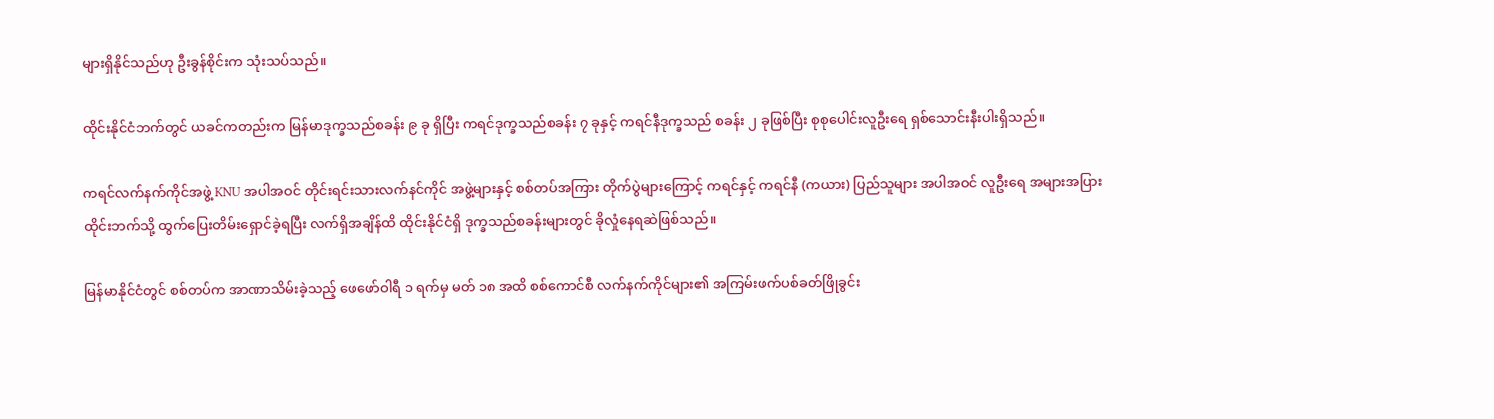များရှိနိုင်သည်ဟု ဦးခွန်စိုင်းက သုံးသပ်သည်။

ထိုင်းနိုင်ငံဘက်တွင် ယခင်ကတည်းက မြန်မာဒုက္ခသည်စခန်း ၉ ခု ရှိပြီး ကရင်ဒုက္ခသည်စခန်း ၇ ခုနှင့် ကရင်နီဒုက္ခသည် စခန်း ၂ ခုဖြစ်ပြီး စုစုပေါင်းလူဦးရေ ရှစ်သောင်းနီးပါးရှိသည်။

ကရင်လက်နက်ကိုင်အဖွဲ့ KNU အပါအဝင် တိုင်းရင်းသားလက်နင်ကိုင် အဖွဲ့များနှင့် စစ်တပ်အကြား တိုက်ပွဲများကြောင့် ကရင်နှင့် ကရင်နီ (ကယား) ပြည်သူများ အပါအဝင် လူဦးရေ အများအပြား ထိုင်းဘက်သို့ ထွက်ပြေးတိမ်းရှောင်ခဲ့ရပြီး လက်ရှိအချိန်ထိ ထိုင်းနိုင်ငံရှိ ဒုက္ခသည်စခန်းများတွင် ခိုလှုံနေရဆဲဖြစ်သည်။

မြန်မာနိုင်ငံတွင် စစ်တပ်က အာဏာသိမ်းခဲ့သည့် ဖေဖော်ဝါရီ ၁ ရက်မှ မတ် ၁၈ အထိ စစ်ကောင်စီ လက်နက်ကိုင်များ၏ အကြမ်းဖက်ပစ်ခတ်ဖြိုခွင်း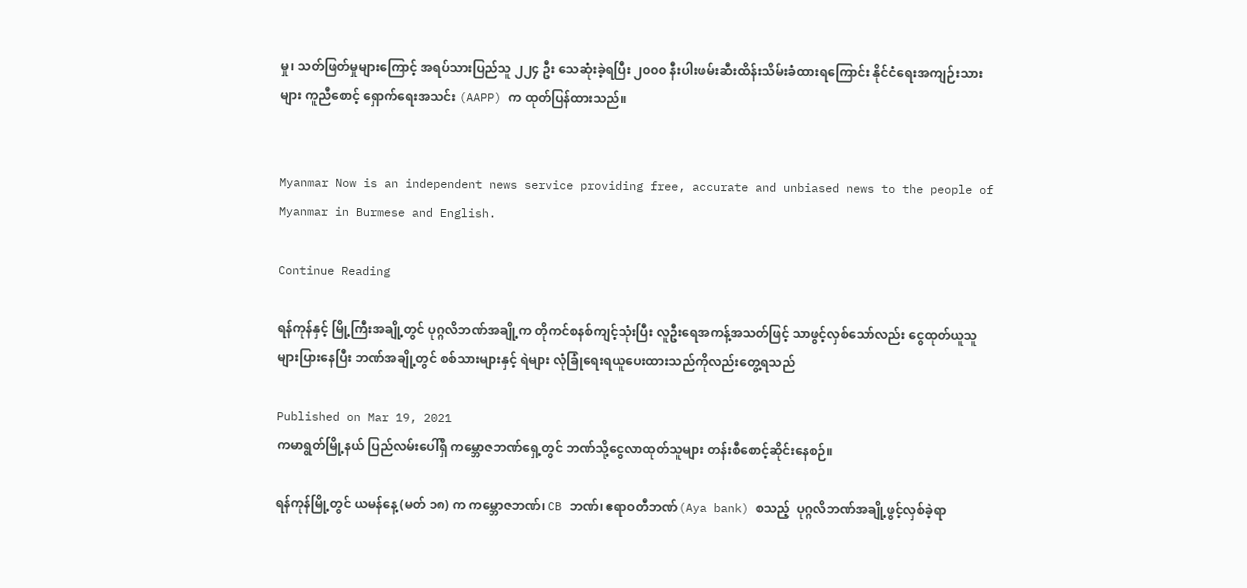မှု၊ သတ်ဖြတ်မှုများကြောင့် အရပ်သားပြည်သူ ၂၂၄ ဦး သေဆုံးခဲ့ရပြီး ၂၀၀၀ နီးပါးဖမ်းဆီးထိန်းသိမ်းခံထားရကြောင်း နိုင်ငံရေးအကျဉ်းသားများ ကူညီစောင့် ရှောက်ရေးအသင်း (AAPP) က ထုတ်ပြန်ထားသည်။


Myanmar Now is an independent news service providing free, accurate and unbiased news to the people of Myanmar in Burmese and English.

Continue Reading

ရန်ကုန်နှင့် မြို့ကြီးအချို့တွင် ပုဂ္ဂလိဘဏ်အချို့က တိုကင်စနစ်ကျင့်သုံးပြီး လူဦးရေအကန့်အသတ်ဖြင့် သာဖွင့်လှစ်သော်လည်း ငွေထုတ်ယူသူ များပြားနေပြီး ဘဏ်အချို့တွင် စစ်သားများနှင့် ရဲများ လုံခြုံရေးရယူပေးထားသည်ကိုလည်းတွေ့ရသည်

Published on Mar 19, 2021
ကမာရွတ်မြို့နယ် ပြည်လမ်းပေါ်ရှိ ကမ္ဘောဇဘဏ်ရှေ့တွင် ဘဏ်သို့ငွေလာထုတ်သူများ တန်းစီစောင့်ဆိုင်းနေစဉ်။

ရန်ကုန်မြို့တွင် ယမန်နေ့ (မတ် ၁၈) က ကမ္ဘောဇဘဏ်၊ CB ဘဏ်၊ ဧရာဝတီဘဏ်(Aya bank) စသည့်  ပုဂ္ဂလိဘဏ်အချို့ဖွင့်လှစ်ခဲ့ရာ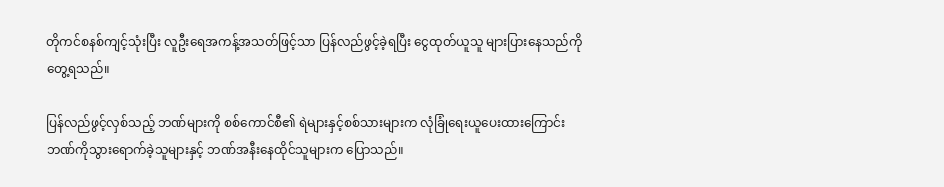တိုကင်စနစ်ကျင့်သုံးပြီး လူဦးရေအကန့်အသတ်ဖြင့်သာ ပြန်လည်ဖွင့်ခဲ့ရပြီး ငွေထုတ်ယူသူ များပြားနေသည်ကို တွေ့ရသည်။

ပြန်လည်ဖွင့်လှစ်သည့် ဘဏ်များကို စစ်ကောင်စီ၏ ရဲများနှင့်စစ်သားများက လုံခြုံရေးယူပေးထားကြောင်း ဘဏ်ကိုသွားရောက်ခဲ့သူများနှင့် ဘဏ်အနီးနေထိုင်သူများက ပြောသည်။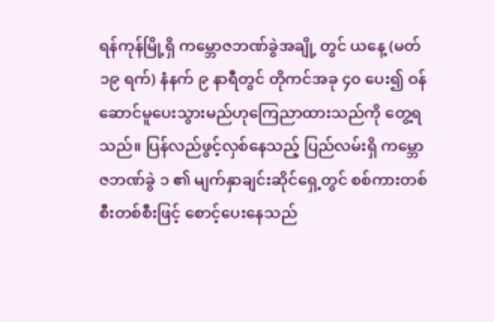ရန်ကုန်မြို့ရှိ ကမ္ဘောဇဘဏ်ခွဲအချို့ တွင် ယနေ့ (မတ် ၁၉ ရက်) နံနက် ၉ နာရီတွင် တိုကင်အခု ၄၀ ပေး၍ ဝန်ဆောင်မူပေးသွားမည်ဟုကြေညာထားသည်ကို တွေ့ရသည်။ ပြန်လည်ဖွင့်လှစ်နေသည့် ပြည်လမ်းရှိ ကမ္ဘောဇဘဏ်ခွဲ ၁ ၏ မျက်နှာချင်းဆိုင်ရှေ့တွင် စစ်ကားတစ်စီးတစ်စီးဖြင့် စောင့်ပေးနေသည်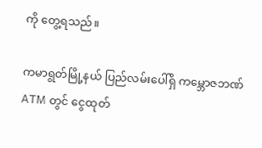ကို တွေ့ရသည်။

ကမာရွတ်မြို့နယ် ပြည်လမ်းပေါ်ရှိ ကမ္ဘောဇဘဏ် ATM တွင် ငွေထုတ်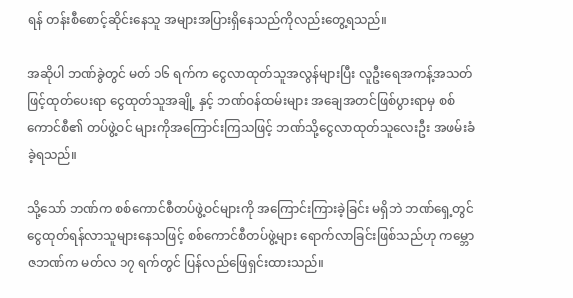ရန် တန်းစီစောင့်ဆိုင်းနေသူ အများအပြားရှိနေသည်ကိုလည်းတွေ့ရသည်။

အဆိုပါ ဘဏ်ခွဲတွင် မတ် ၁၆ ရက်က ငွေလာထုတ်သူအလွန်များပြီး လူဦးရေအကန့်အသတ်ဖြင့်ထုတ်ပေးရာ ငွေထုတ်သူအချို့ နှင့် ဘဏ်ဝန်ထမ်းများ အချေအတင်ဖြစ်ပွားရာမှ စစ်ကောင်စီ၏ တပ်ဖွဲ့ဝင် များကိုအကြောင်းကြသဖြင့် ဘဏ်သို့ငွေလာထုတ်သူလေးဦး အဖမ်းခံခဲ့ရသည်။

သို့သော် ဘဏ်က စစ်ကောင်စီတပ်ဖွဲ့ဝင်များကို အကြောင်းကြားခဲ့ခြင်း မရှိဘဲ ဘဏ်ရှေ့တွင် ငွေထုတ်ရန်လာသူများနေသဖြင့် စစ်ကောင်စီတပ်ဖွဲ့များ ရောက်လာခြင်းဖြစ်သည်ဟု ကမ္ဘောဇဘဏ်က မတ်လ ၁၇ ရက်တွင် ပြန်လည်ဖြေရှင်းထားသည်။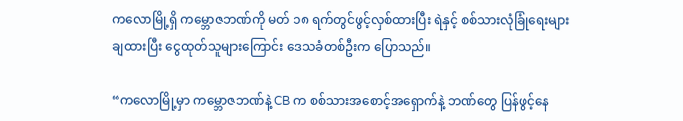ကလောမြို့ရှိ ကမ္ဘောဇဘဏ်ကို မတ် ၁၈ ရက်တွင်ဖွင့်လှစ်ထားပြီး ရဲနှင့် စစ်သားလုံခြုံရေးများချထားပြီး ငွေထုတ်သူများကြောင်း ဒေသခံတစ်ဦးက ပြောသည်။

“ကလောမြို့မှာ ကမ္ဘောဇဘဏ်နဲ့ CB က စစ်သားအစောင့်အရှောက်နဲ့ ဘဏ်တွေ ပြန်ဖွင့်နေ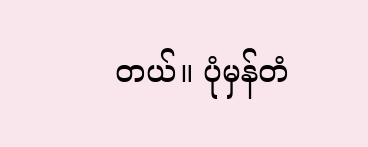တယ်။ ပုံမှန်တံ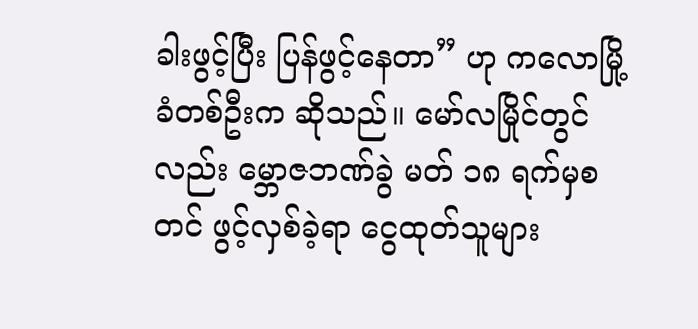ခါးဖွင့်ပြီး ပြန်ဖွင့်နေတာ” ဟု ကလောမြို့ခံတစ်ဦးက ဆိုသည်။ မော်လမြိုင်တွင်လည်း မ္ဘောဇဘဏ်ခွဲ မတ် ၁၈ ရက်မှစတင် ဖွင့်လှစ်ခဲ့ရာ ငွေထုတ်သူများ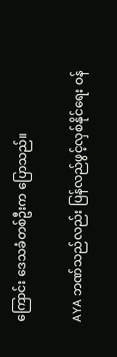ကြောင်း ဒေသခံတစ်ဦးက ပြောသည်။

AYA ဘဏ်သည်လည်း ပြန်လည်ဖွင့်လှစ်နိုင်ရေး ဝန်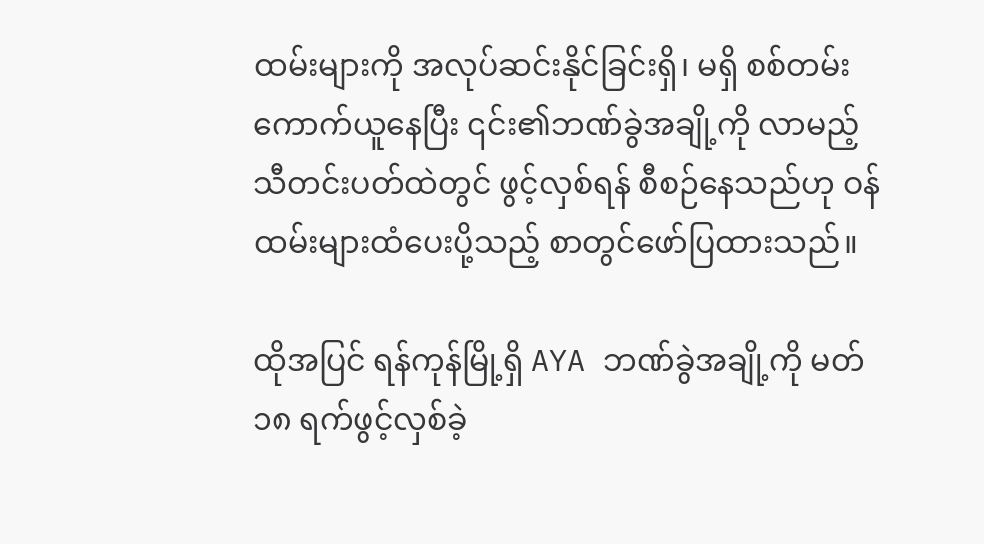ထမ်းများကို အလုပ်ဆင်းနိုင်ခြင်းရှိ၊ မရှိ စစ်တမ်းကောက်ယူနေပြီး ၎င်း၏ဘဏ်ခွဲအချို့ကို လာမည့်သီတင်းပတ်ထဲတွင် ဖွင့်လှစ်ရန် စီစဉ်နေသည်ဟု ဝန်ထမ်းများထံပေးပို့သည့် စာတွင်ဖော်ပြထားသည်။

ထိုအပြင် ရန်ကုန်မြို့ရှိ AYA ဘဏ်ခွဲအချို့ကို မတ် ၁၈ ရက်ဖွင့်လှစ်ခဲ့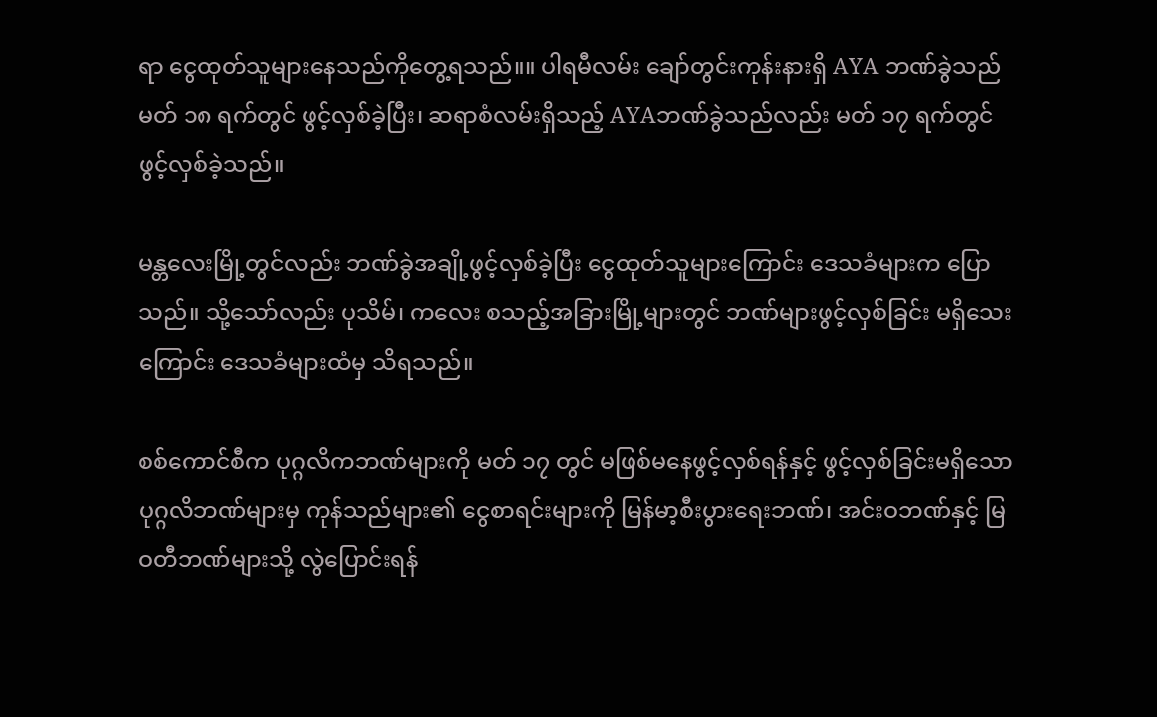ရာ ငွေထုတ်သူများနေသည်ကိုတွေ့ရသည်။။ ပါရမီလမ်း ချော်တွင်းကုန်းနားရှိ AYA ဘဏ်ခွဲသည် မတ် ၁၈ ရက်တွင် ဖွင့်လှစ်ခဲ့ပြီး၊ ဆရာစံလမ်းရှိသည့် AYAဘဏ်ခွဲသည်လည်း မတ် ၁၇ ရက်တွင် ဖွင့်လှစ်ခဲ့သည်။

မန္တလေးမြို့တွင်လည်း ဘဏ်ခွဲအချို့ဖွင့်လှစ်ခဲ့ပြီး ငွေထုတ်သူများကြောင်း ဒေသခံများက ပြောသည်။ သို့သော်လည်း ပုသိမ်၊ ကလေး စသည့်အခြားမြို့များတွင် ဘဏ်များဖွင့်လှစ်ခြင်း မရှိသေးကြောင်း ဒေသခံများထံမှ သိရသည်။

စစ်ကောင်စီက ပုဂ္ဂလိကဘဏ်များကို မတ် ၁၇ တွင် မဖြစ်မနေဖွင့်လှစ်ရန်နှင့် ဖွင့်လှစ်ခြင်းမရှိသော ပုဂ္ဂလိဘဏ်များမှ ကုန်သည်များ၏ ငွေစာရင်းများကို မြန်မာ့စီးပွားရေးဘဏ်၊ အင်းဝဘဏ်နှင့် မြဝတီဘဏ်များသို့ လွဲပြောင်းရန်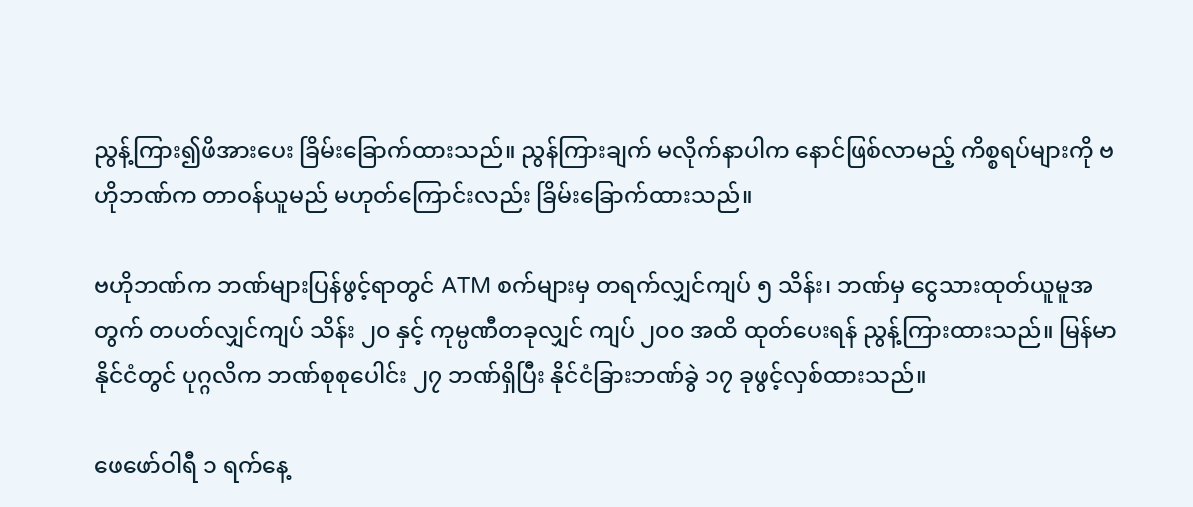ညွန့်ကြား၍ဖိအားပေး ခြိမ်းခြောက်ထားသည်။ ညွန်ကြားချက် မလိုက်နာပါက နောင်ဖြစ်လာမည့် ကိစ္စရပ်များကို ဗဟိုဘဏ်က တာဝန်ယူမည် မဟုတ်ကြောင်းလည်း ခြိမ်းခြောက်ထားသည်။

ဗဟိုဘဏ်က ဘဏ်များပြန်ဖွင့်ရာတွင် ATM စက်များမှ တရက်လျှင်ကျပ် ၅ သိန်း၊ ဘဏ်မှ ငွေသားထုတ်ယူမူအတွက် တပတ်လျှင်ကျပ် သိန်း ၂၀ နှင့် ကုမ္ပဏီတခုလျှင် ကျပ် ၂၀၀ အထိ ထုတ်ပေးရန် ညွန့်ကြားထားသည်။ မြန်မာနိုင်ငံတွင် ပုဂ္ဂလိက ဘဏ်စုစုပေါင်း ၂၇ ဘဏ်ရှိပြီး နိုင်ငံခြားဘဏ်ခွဲ ၁၇ ခုဖွင့်လှစ်ထားသည်။

ဖေဖော်ဝါရီ ၁ ရက်နေ့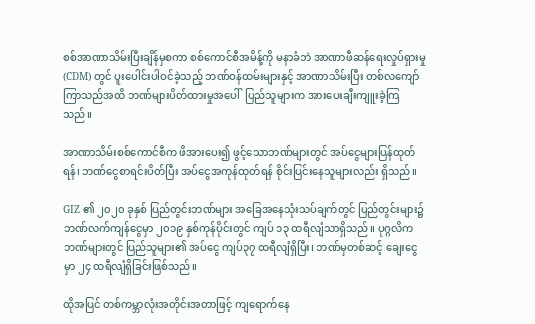စစ်အာဏာသိမ်းပြီးချိန်မှစကာ စစ်ကောင်စီအမိန့်ကို မနာခံဘဲ အာဏာဖီဆန်ရေးလှုပ်ရှားမှု (CDM) တွင် ပူးပေါင်းပါဝင်ခဲ့သည့် ဘဏ်ဝန်ထမ်းများနှင့် အာဏာသိမ်းပြီး တစ်လကျော် ကြာသည်အထိ ဘဏ်များပိတ်ထားမှုအပေါ်  ပြည်သူများက အားပေးချီးကျူးခဲ့ကြသည်။

အာဏာသိမ်းစစ်ကောင်စီက ဖိအားပေး၍ ဖွင့်သောဘဏ်များတွင် အပ်ငွေများပြန်ထုတ်ရန်၊ ဘဏ်ငွေစာရင်းပိတ်ပြီး အပ်ငွေအကုန်ထုတ်ရန် စိုင်းပြင်းနေသူများလည်း ရှိသည်။

GIZ ၏ ၂၀၂၀ ခုနှစ် ပြည်တွင်းဘဏ်များ အခြေအနေသုံးသပ်ချက်တွင် ပြည်တွင်းများ၌ ဘဏ်လက်ကျန်ငွေမှာ ၂၀၁၉ နှစ်ကုန်ပိုင်းတွင် ကျပ် ၁၃ ထရီလျံသာရှိသည်။ ပုဂ္ဂလိကဘဏ်များတွင် ပြည်သူများ၏ အပ်ငွေ ကျပ်၃၇ ထရီလျံရှိပြီး၊ ဘဏ်မှတစ်ဆင့် ချေးငွေမှာ ၂၄ ထရီလျံရှိခြင်းဖြစ်သည်။

ထိုအပြင် တစ်ကမ္ဘာလုံးအတိုင်းအတာဖြင့် ကျရောက်နေ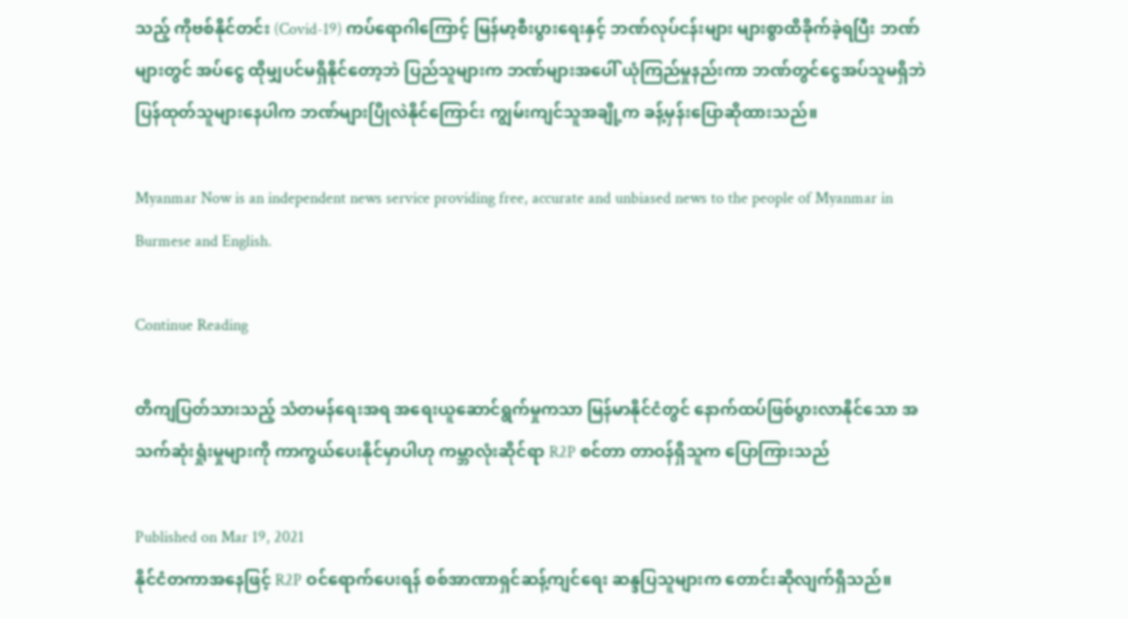သည့် ကိုဗစ်နိုင်တင်း (Covid-19) ကပ်ရောဂါကြောင့် မြန်မာ့စီးပွားရေးနှင့် ဘဏ်လုပ်ငန်းများ များစွာထိခိုက်ခဲ့ရပြီး ဘဏ်များတွင် အပ်ငွေ ထိုမျှပင်မရှိနိုင်တော့ဘဲ ပြည်သူများက ဘဏ်များအပေါ် ယုံကြည်မှုနည်းကာ ဘဏ်တွင်ငွေအပ်သူမရှိဘဲ ပြန်ထုတ်သူများနေပါက ဘဏ်များပြိုလဲနိုင်ကြောင်း ကျွမ်းကျင်သူအချို့က ခန့်မှန်းပြောဆိုထားသည်။

Myanmar Now is an independent news service providing free, accurate and unbiased news to the people of Myanmar in Burmese and English.

Continue Reading

တိကျပြတ်သားသည့် သံတမန်ရေးအရ အရေးယူဆောင်ရွက်မှုကသာ မြန်မာနိုင်ငံတွင် နောက်ထပ်ဖြစ်ပွားလာနိုင်သော အသက်ဆုံးရှုံးမှုများကို ကာကွယ်ပေးနိုင်မှာပါဟု ကမ္ဘာလုံးဆိုင်ရာ R2P စင်တာ တာဝန်ရှိသူက ပြောကြားသည်

Published on Mar 19, 2021
နိုင်ငံတကာအနေဖြင့် R2P ဝင်ရောက်ပေးရန် စစ်အာဏာရှင်ဆန့်ကျင်ရေး ဆန္ဒပြသူများက တောင်းဆိုလျက်ရှိသည်။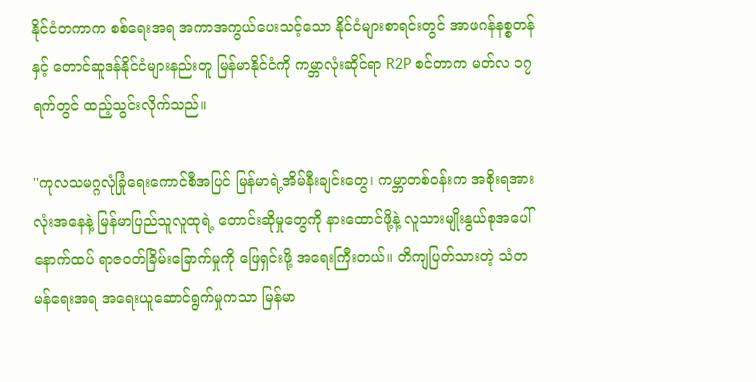နိုင်ငံတကာက စစ်ရေးအရ အကာအကွယ်ပေးသင့်သော နိုင်ငံများစာရင်းတွင် အာဖဂန်နစ္စတန်နှင့် တောင်ဆူဒန်နိုင်ငံများနည်းတူ မြန်မာနိုင်ငံကို ကမ္ဘာလုံးဆိုင်ရာ R2P စင်တာက မတ်လ ၁၇ ရက်တွင် ထည့်သွင်းလိုက်သည်။

''ကုလသမဂ္ဂလုံခြုံရေးကောင်စီအပြင် မြန်မာရဲ့အိမ်နီးချင်းတွေ၊ ကမ္ဘာတစ်ဝန်းက အစိုးရအားလုံးအနေနဲ့ မြန်မာပြည်သူလူထုရဲ့ တောင်းဆိုမှုတွေကို နားထောင်ဖို့နဲ့ လူသားမျိုးနွယ်စုအပေါ် နောက်ထပ် ရာဇဝတ်ခြိမ်းခြောက်မှုကို ဖြေရှင်းဖို့ အရေးကြီးတယ်။ တိကျပြတ်သားတဲ့ သံတမန်ရေးအရ အရေးယူဆောင်ရွက်မှုကသာ မြန်မာ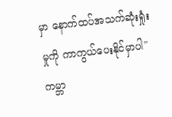မှာ နောက်ထပ်အသက်ဆုံးရှုံးမှုကို ကာကွယ်ပေးနိုင်မှာပါ'' ကမ္ဘာ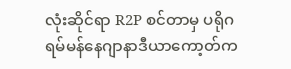လုံးဆိုင်ရာ R2P စင်တာမှ ပရိုဂရမ်မန်နေဂျာနာဒီယာကော့တ်က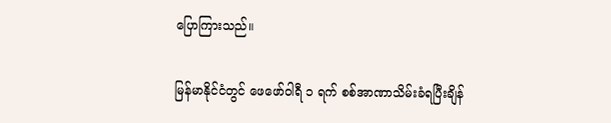ပြောကြားသည်။

မြန်မာနိုင်ငံတွင် ဖေဖော်ဝါရီ ၁ ရက် စစ်အာဏာသိမ်းခံရပြီးချိန်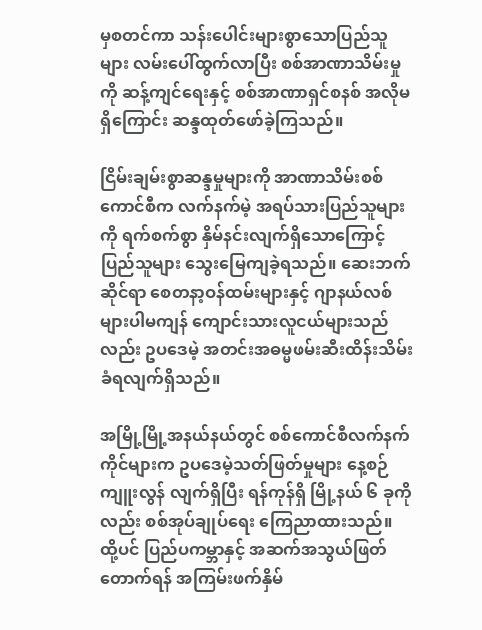မှစတင်ကာ သန်းပေါင်းများစွာသောပြည်သူများ လမ်းပေါ်ထွက်လာပြီး စစ်အာဏာသိမ်းမှုကို ဆန့်ကျင်ရေးနှင့် စစ်အာဏာရှင်စနစ် အလိုမရှိကြောင်း ဆန္ဒထုတ်ဖော်ခဲ့ကြသည်။

ငြိမ်းချမ်းစွာဆန္ဒမှုများကို အာဏာသိမ်းစစ်ကောင်စီက လက်နက်မဲ့ အရပ်သားပြည်သူများကို ရက်စက်စွာ နှိမ်နင်းလျက်ရှိသောကြောင့် ပြည်သူများ သွေးမြေကျခဲ့ရသည်။ ဆေးဘက်ဆိုင်ရာ စေတနာ့ဝန်ထမ်းများနှင့် ဂျာနယ်လစ်များပါမကျန် ကျောင်းသားလူငယ်များသည်လည်း ဥပဒေမဲ့ အတင်းအဓမ္မဖမ်းဆီးထိန်းသိမ်းခံရလျက်ရှိသည်။

အမြို့မြို့အနယ်နယ်တွင် စစ်ကောင်စီလက်နက်ကိုင်များက ဥပဒေမဲ့သတ်ဖြတ်မှုများ နေ့စဉ်ကျူးလွန် လျက်ရှိပြီး ရန်ကုန်ရှိ မြို့နယ် ၆ ခုကိုလည်း စစ်အုပ်ချုပ်ရေး ကြေညာထားသည်။ ထို့ပင် ပြည်ပကမ္ဘာနှင့် အဆက်အသွယ်ဖြတ်တောက်ရန် အကြမ်းဖက်နှိမ်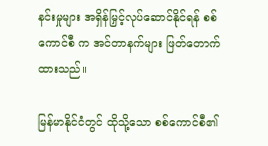နင်းမှုများ အရှိန်မြှင့်လုပ်ဆောင်နိုင်ရန် စစ်ကောင်စီ က အင်တာနက်များ ဖြတ်တောက်ထားသည်။

မြန်မာနိုင်ငံတွင် ထိုသို့သော စစ်ကောင်စီ၏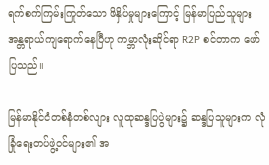ရက်စက်ကြမ်းကြုတ်သော ဖိနှိပ်မှုများကြောင့် မြန်မာပြည်သူများ အန္တရာယ်ကျရောက်နေပြီဟု ကမ္ဘာလုံးဆိုင်ရာ R2P စင်တာက ဖော်ပြသည်။

မြန်မာနိုင်ငံတစ်နံတစ်လျား လူထုဆန္ဒပြပွဲများ၌ ဆန္ဒပြသူများက လုံခြုံရေးတပ်ဖွဲ့ဝင်များ၏ အ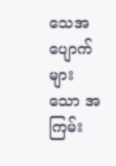သေအပျောက်များသော အကြမ်း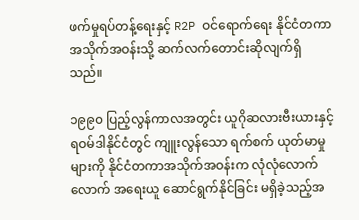ဖက်မှုရပ်တန့်ရေးနှင့် R2P ဝင်ရောက်ရေး နိုင်ငံတကာအသိုက်အဝန်းသို့ ဆက်လက်တောင်းဆိုလျက်ရှိသည်။

၁၉၉၀ ပြည့်လွန်ကာလအတွင်း ယူဂိုဆလားဗီးယားနှင့် ရဝမ်ဒါနိုင်ငံတွင် ကျူးလွန်သော ရက်စက် ယုတ်မာမှုများကို နိုင်ငံတကာအသိုက်အဝန်းက လုံလုံလောက်လောက် အရေးယူ ဆောင်ရွက်နိုင်ခြင်း မရှိခဲ့သည့်အ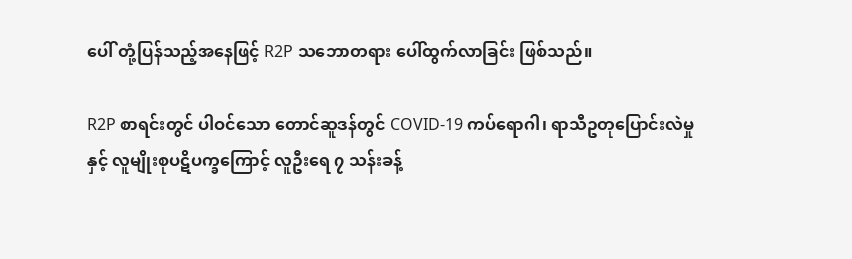ပေါ် တုံ့ပြန်သည့်အနေဖြင့် R2P သဘောတရား ပေါ်ထွက်လာခြင်း ဖြစ်သည်။

R2P စာရင်းတွင် ပါဝင်သော တောင်ဆူဒန်တွင် COVID-19 ကပ်ရောဂါ၊ ရာသီဥတုပြောင်းလဲမှုနှင့် လူမျိုးစုပဋိပက္ခကြောင့် လူဦးရေ ၇ သန်းခန့်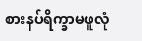စားနပ်ရိက္ခာမဖူလုံ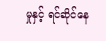မှုနှင့် ရင်ဆိုင်နေ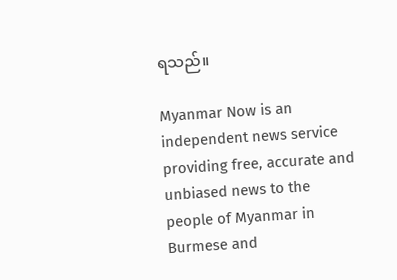ရသည်။

Myanmar Now is an independent news service providing free, accurate and unbiased news to the people of Myanmar in Burmese and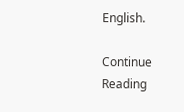English.

Continue Reading